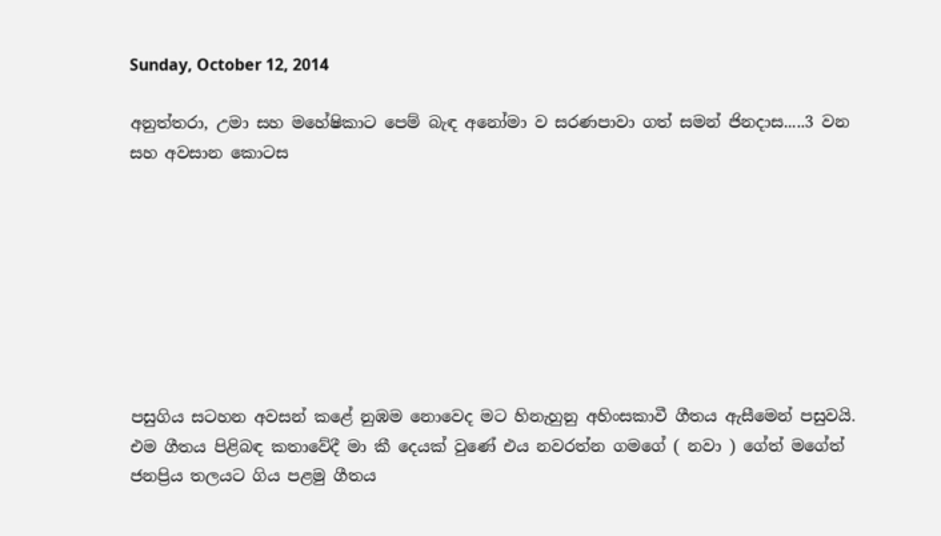Sunday, October 12, 2014

අනුත්තරා, උමා සහ මහේෂිකාට පෙම් බැඳ අනෝමා ව සරණපාවා ගත් සමන් ජිනදාස.....3 වන සහ අවසාන කොටස








පසුගිය සටහන අවසන් කළේ නුඹම නොවෙද මට හිනැහුනු අහිංසකාවී ගීතය ඇසීමෙන් පසුවයි. එම ගීතය පිළිබඳ කතාවේදී මා කී දෙයක් වුණේ එය නවරත්න ගමගේ ( නවා ) ගේත් මගේත් ජනප්‍රිය තලයට ගිය පළමු ගීතය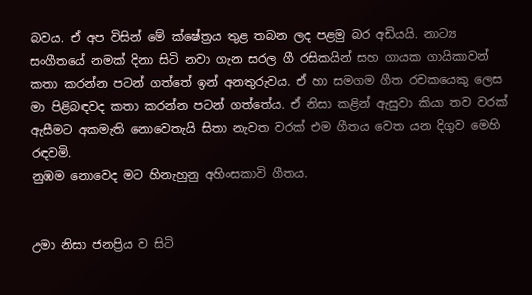බවය. ඒ අප විසින් මේ ක්ෂේත්‍රය තුළ තබන ලද පළමු බර අඩියයි. නාට්‍ය සංගීතයේ නමක් දිනා සිටි නවා ගැන සරල ගී රසිකයින් සහ ගායක ගායිකාවන් කතා කරන්න පටන් ගත්තේ ඉන් අනතුරුවය. ඒ හා සමගම ගීත රචකයෙකු ලෙස මා පිළිබඳවද කතා කරන්න පටන් ගත්තේය. ඒ නිසා කළින් ඇසුවා කියා තව වරක් ඇසීමට අකමැති නොවෙතැයි සිතා නැවත වරක් එම ගීතය වෙත යන දිගුව මෙහි රඳවමි.
නුඹම නොවෙද මට හිනැහුනු අහිංසකාවි ගීතය.


උමා නිසා ජනප්‍රිය ව සිටි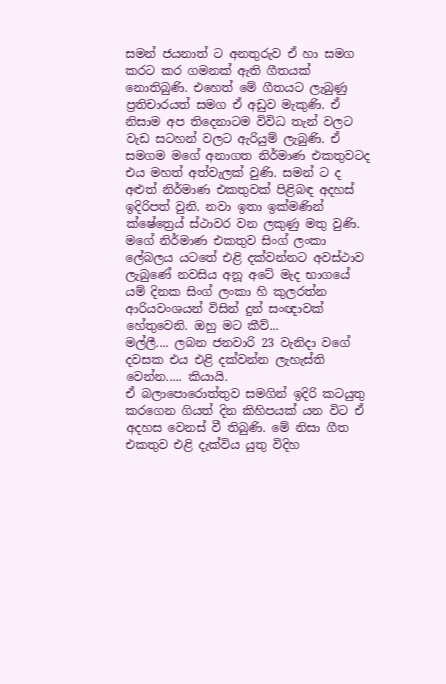සමන් ජයනාත් ට අනතුරුව ඒ හා සමග කරට කර ගමනක් ඇති ගීතයක් නොතිබුණි. එහෙත් මේ ගීතයට ලැබුණු ප්‍රතිචාරයත් සමග ඒ අඩුව මැකුණි. ඒ නිසාම අප තිදෙනාටම විවිධ තැන් වලට වැඩ සටහන් වලට ඇරියුම් ලැබුණි. ඒ සමගම මගේ අනාගත නිර්මාණ එකතුවටද එය මහත් අත්වැලක් වුණි. සමන් ට ද අළුත් නිර්මාණ එකතුවක් පිළිබඳ අදහස් ඉදිරිපත් වුනි. නවා ඉතා ඉක්මණින් ක්ෂේත්‍රෙය් ස්ථාවර වන ලකුණු මතු වුණි.
මගේ නිර්මාණ එකතුව සිංග් ලංකා ලේබලය යටතේ එළි දක්වන්නට අවස්ථාව ලැබුණේ නවසිය අනූ අටේ මැද භාගයේ යම් දිනක සිංග් ලංකා හි කුලරත්න ආරියවංශයන් විසින් දුන් සංඥාවක් හේතුවෙනි. ඔහු මට කීව්...
මල්ලී.... ලබන ජනවාරි 23 වැනිදා වගේ දවසක එය එළි දක්වන්න ලැහැස්ති වෙන්න..... කියායි.
ඒ බලාපොරොත්තුව සමගින් ඉදිරි කටයුතු කරගෙන ගියත් දින කිහිපයක් යන විට ඒ අදහස වෙනස් වී තිබුණි. මේ නිසා ගීත එකතුව එළි දැක්විය යුතු විදිහ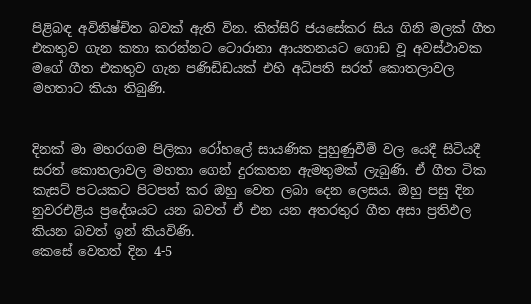පිළිබඳ අවිනිෂ්චිත බවක් ඇති වින. කිත්සිරි ජයසේකර සිය ගිනි මලක් ගීත එකතුව ගැන කතා කරන්නට ටොරානා ආයතනයට ගොඩ වූ අවස්ථාවක මගේ ගීත එකතුව ගැන පණිඩිඩයක් එහි අධිපති සරත් කොතලාවල මහතාට කියා තිබුණි.


දිනක් මා මහරගම පිලිකා රෝහලේ සායණික පුහුණුවීම් වල යෙදී සිටියදී සරත් කොතලාවල මහතා ගෙන් දුරකතන ඇමතුමක් ලැබුණි. ඒ ගීත ටික කැසට් පටයකට පිටපත් කර ඔහු වෙත ලබා දෙන ලෙසය. ඔහු පසු දින නුවරඑළිය ප්‍රදේශයට යන බවත් ඒ එන යන අතරතුර ගීත අසා ප්‍රතිඵල කියන බවත් ඉන් කියවිණි.
කෙසේ වෙතත් දින 4-5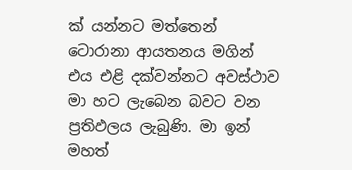ක් යන්නට මත්තෙන් ටොරානා ආයතනය මගින් එය එළි දක්වන්නට අවස්ථාව මා හට ලැබෙන බවට වන ප්‍රතිඵලය ලැබුණි. මා ඉන් මහත්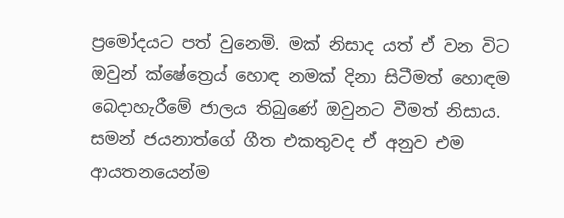ප්‍රමෝදයට පත් වුනෙමි. මක් නිසාද යත් ඒ වන විට ඔවුන් ක්ෂේත්‍රෙය් හොඳ නමක් දිනා සිටීමත් හොඳම බෙදාහැරීමේ ජාලය තිබුණේ ඔවුනට වීමත් නිසාය.
සමන් ජයනාත්ගේ ගීත එකතුවද ඒ අනුව එම ආයතනයෙන්ම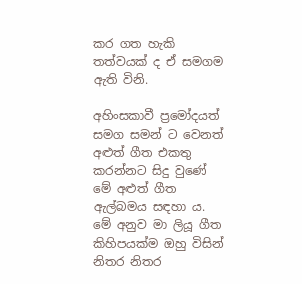කර ගත හැකි තත්වයක් ද ඒ සමගම ඇති විනි.

අහිංසකාවී ප්‍රමෝදයත් සමග සමන් ට වෙනත් අළුත් ගීත එකතු කරන්නට සිදු වුණේ මේ අළුත් ගීත ඇල්බමය සඳහා ය. මේ අනුව මා ලියූ ගීත කිහිපයක්ම ඔහු විසින් නිතර නිතර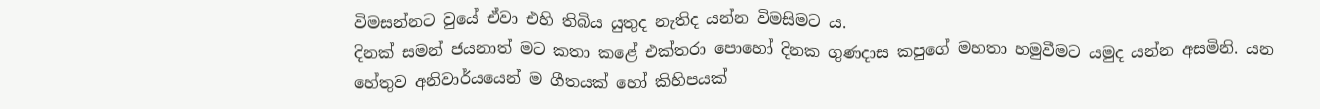විමසන්නට වුයේ ඒවා එහි තිබිය යුතුද නැතිද යන්න විමසිමට ය.
දිනක් සමන් ජයනාත් මට කතා කළේ එක්තරා පොහෝ දිනක ගුණදාස කපුගේ මහතා හමුවීමට යමුද යන්න අසමිනි. යන හේතුව අනිවාර්යයෙන් ම ගීතයක් හෝ කිහිපයක්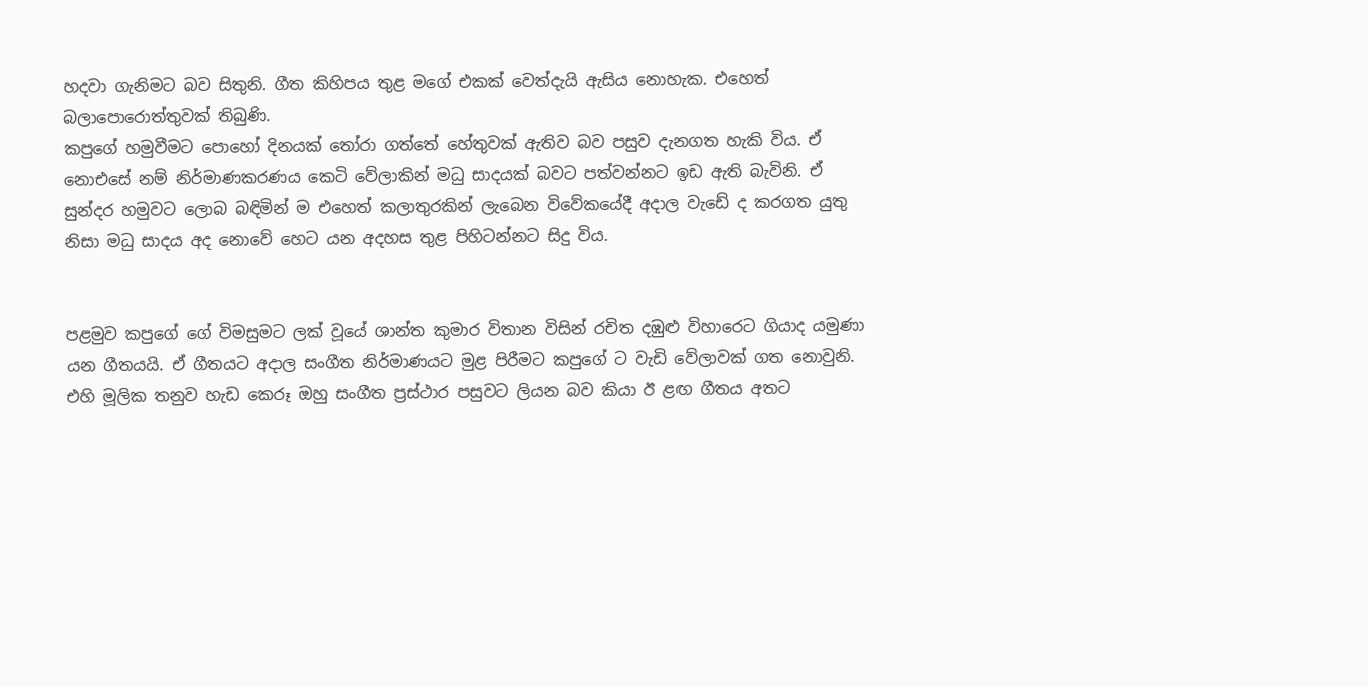හදවා ගැනිමට බව සිතුනි. ගීත කිහිපය තුළ මගේ එකක් වෙත්දැයි ඇසිය නොහැක. එහෙත් බලාපොරොත්තුවක් තිබුණි.
කපුගේ හමුවීමට පොහෝ දිනයක් තෝරා ගත්තේ හේතුවක් ඇතිව බව පසුව දැනගත හැකි විය. ඒ නොඑසේ නම් නිර්මාණකරණය කෙටි වේලාකින් මධු සාදයක් බවට පත්වන්නට ඉඩ ඇති බැවිනි. ඒ සුන්දර හමුවට ලොබ බඳිමින් ම එහෙත් කලාතුරකින් ලැබෙන විවේකයේදී අදාල වැඩේ ද කරගත යුතු නිසා මධු සාදය අද නොවේ හෙට යන අදහස තුළ පිහිටන්නට සිදු විය.


පළමුව කපුගේ ගේ විමසුමට ලක් වූයේ ශාන්ත කුමාර විතාන විසින් රචිත දඹුළු විහාරෙට ගියාද යමුණා යන ගීතයයි. ඒ ගීතයට අදාල සංගීත නිර්මාණයට මුළ පිරීමට කපුගේ ට වැඩි වේලාවක් ගත නොවුනි.  එහි මූලික තනුව හැඩ කෙරූ ඔහු සංගීත ප්‍රස්ථාර පසුවට ලියන බව කියා ඊ ළඟ ගීතය අතට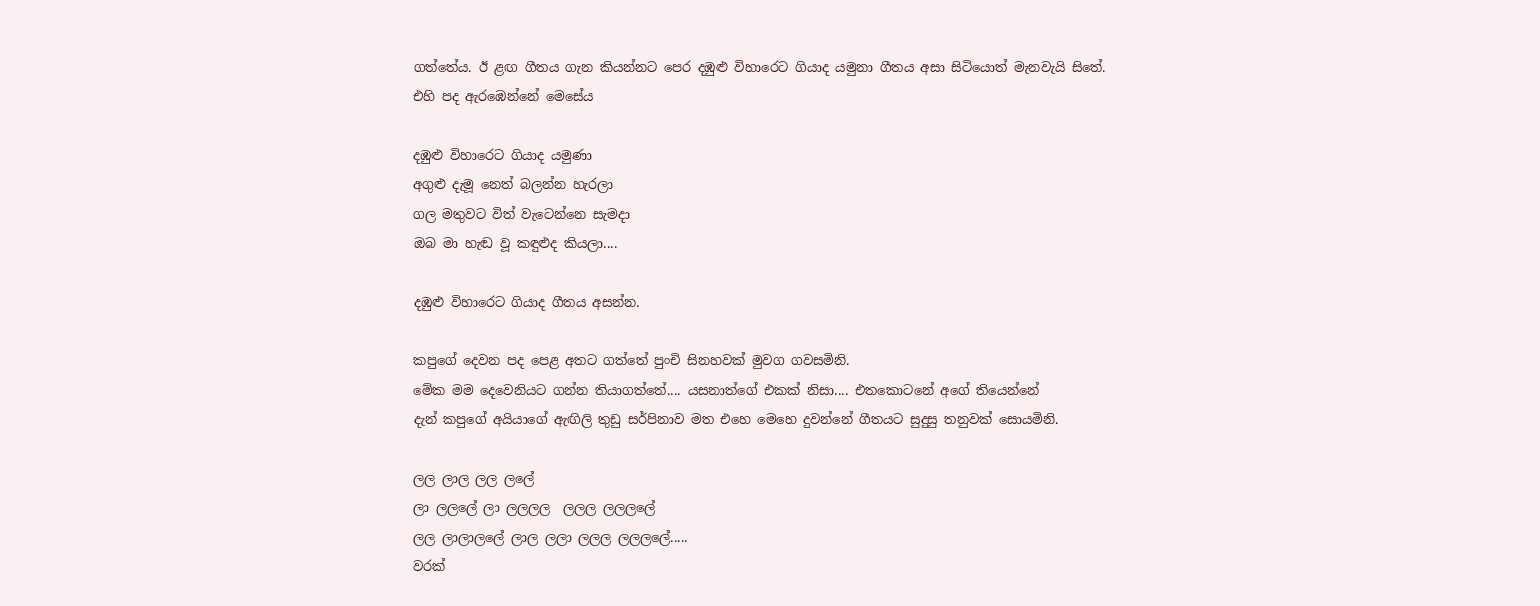ගත්තේය. ඊ ළඟ ගීතය ගැන කියන්නට පෙර දඹුළු විහාරෙට ගියාද යමුනා ගීතය අසා සිටියොත් මැනවැයි සිතේ.
එහි පද ඇරඹෙන්නේ මෙසේය

දඹුළු විහාරෙට ගියාද යමුණා
අගුළු දැමූ නෙත් බලන්න හැරලා
ගල මතුවට විත් වැටෙන්නෙ සැමදා
ඔබ මා හැඬ වූ කඳුළුද කියලා....

දඹුළු විහාරෙට ගියාද ගීතය අසන්න.

කපුගේ දෙවන පද පෙළ අතට ගත්තේ පුංචි සිනහවක් මුවග ගවසමිනි.
මේක මම දෙවෙනියට ගන්න තියාගත්තේ.... යසනාත්ගේ එකක් නිසා.... එතකොටනේ අගේ තියෙන්නේ
දැන් කපුගේ අයියාගේ ඇඟිලි තුඩු සර්පිනාව මත එහෙ මෙහෙ දුවන්නේ ගීතයට සුදුසු තනුවක් සොයමිනි.

ලල ලාල ලල ලලේ
ලා ලලලේ ලා ලලලල  ලලල ලලලලේ
ලල ලාලාලලේ ලාල ලලා ලලල ලලලලේ.....
වරක්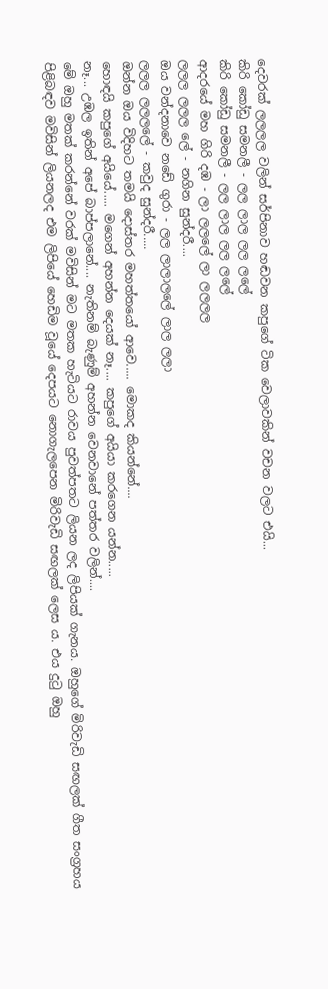දෙවරක් ලලලල වලින් සර්පිනාව හඬවන කපුගේ ටික වෙලාවකින් වචන වලට එයි...
කිරි කෝඩු සමනලී - ලල ලාල ලල ලලේ
කිරි කෝඩු සමනලී - ලල ලාල ලල ලලේ
ආදරයේ මහ ගිරි දඹ - ලා ලලලේ ලා ලලලල
ලලල ලලල ලේ - නගින සුන්දරී....
ඔය වන්දනාවෙ නඩේ ගුරා - ලල ලාලාලලේ ලාල ලලා
ලලල ලලලලේ - කවුද සුන්දරී.....
ඔන්න ඔය විදිහට තමයි දොස්තර මහත්තයෝ ආවෙ..... මොකද කියන්නේ....
හොඳයි කපුගේ අයියේ..... මගෙන් අහන්න දෙයක් නෑ.... කපුගේ අයියා කරගෙන යන්න.....
නෑ... උඹල ඉතින් අපේ බාප්පලානේ.... නැතිනම් බැණුම් අහන්න වෙනවානේ පත්තර වලින්....
මේ ඔහු මතක් කරන්නේ වරක් මවිසින් මට මතක හැටියට රාවය පුවත්පතට ලියන ලද ලිපියක් ගැනය. ඔහුගේ මිරිවැඩි සඟලක් ගීත සංග්‍රහය පිළිබඳව මවිසින් ලියනලද එම ලිපියේ හෙඩිම වූයේ දෙපයට නොගැලපෙන මිරිවැඩි සඟලක් ලෙස ය. එය දුටු ඔහු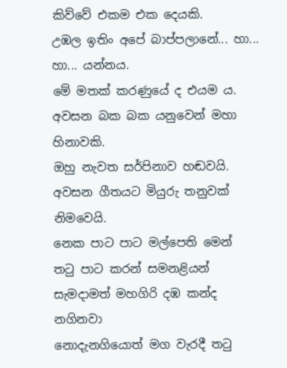කිව්වේ එකම එක දෙයකි.
උඹල ඉතිං අපේ බාප්පලානේ... හා... හා... යන්නය.
මේ මතක් කරණුයේ ද එයම ය. අවසන බක බක යනුවෙන් මහා හිනාවකි.
ඔහු නැවත සර්පිනාව හඬවයි. අවසන ගීතයට මියුරු තනුවක් නිමවෙයි.
නෙක පාට පාට මල්පෙති මෙන්
තටු පාට කරන් සමනළියන්
සැමදාමත් මහගිරි දඹ කන්ද නගිනවා
නොදැනගියොත් මග වැරදී තටු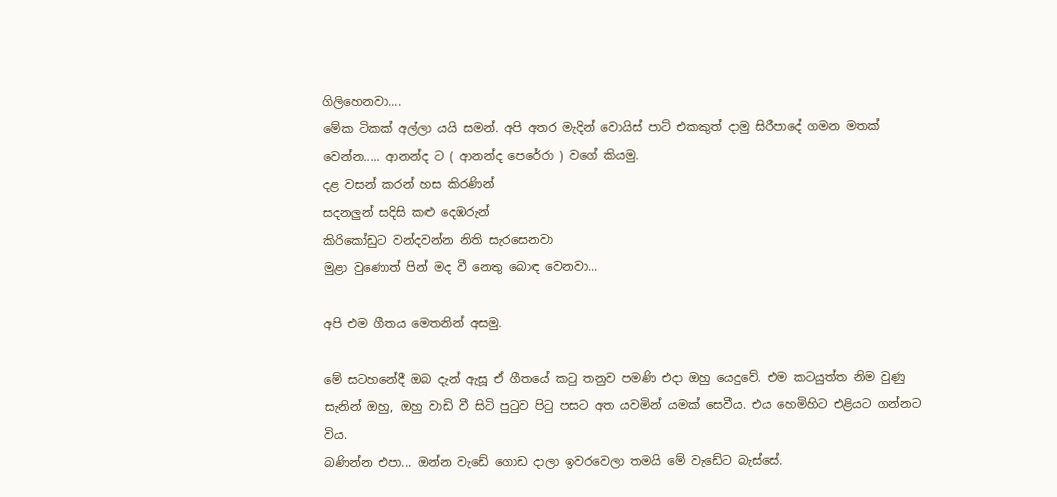ගිලිහෙනවා....
මේක ටිකක් අල්ලා යයි සමන්. අපි අතර මැදින් වොයිස් පාට් එකකුත් දාමු සිරීපාදේ ගමන මතක් වෙන්න..... ආනන්ද ට ( ආනන්ද පෙරේරා ) වගේ කියමු.
දළ වසන් කරන් හස කිරණින්
සදනලුන් සදිසි කළු දෙඹරුන්
කිරිකෝඩුට වන්දවන්න නිති සැරසෙනවා
මුළා වුණොත් පින් මද වී නෙතු බොඳ වෙනවා...

අපි එම ගීතය මෙතනින් අසමු.

මේ සටහනේදී ඔබ දැන් ඇසූ ඒ ගීතයේ කටු තනුව පමණි එදා ඔහු යෙදුවේ. එම කටයුත්ත නිම වුණු සැනින් ඔහු, ඔහු වාඩි වී සිටි පුටුව පිටු පසට අත යවමින් යමක් සෙවීය. එය හෙමිහිට එළියට ගන්නට විය.
බණින්න එපා... ඔන්න වැඩේ ගොඩ දාලා ඉවරවෙලා තමයි මේ වැඩේට බැස්සේ.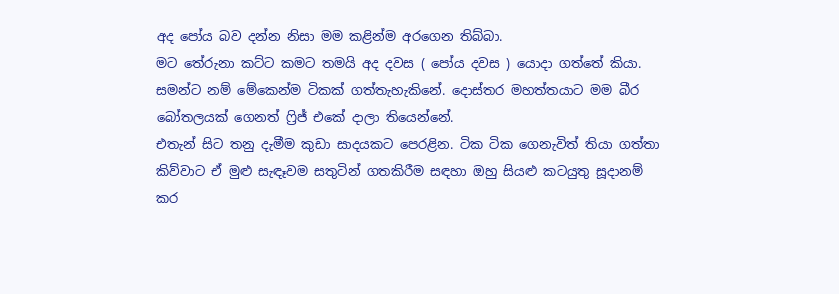අද පෝය බව දන්න නිසා මම කළින්ම අරගෙන තිබ්බා.
මට තේරුනා කට්ට කමට තමයි අද දවස ( පෝය දවස ) යොදා ගත්තේ කියා.
සමන්ට නම් මේකෙන්ම ටිකක් ගත්තැහැකිනේ. දොස්තර මහත්තයාට මම බීර බෝතලයක් ගෙනත් ෆ්‍රිජ් එකේ දාලා තියෙන්නේ.
එතැන් සිට තනු දැමීම කුඩා සාදයකට පෙරළින. ටික ටික ගෙනැවිත් තියා ගත්තා කිව්වාට ඒ මුළු සැඳෑවම සතුටින් ගතකිරීම සඳහා ඔහු සියළු කටයුතු සූදානම් කර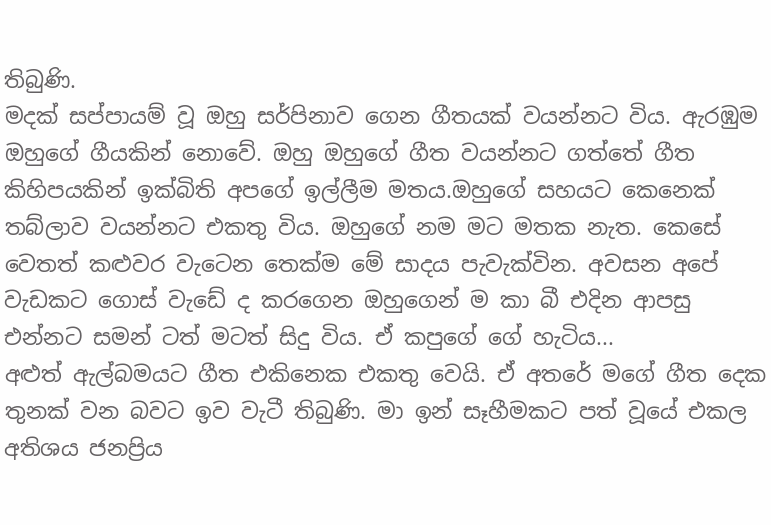තිබුණි.
මදක් සප්පායම් වූ ඔහු සර්පිනාව ගෙන ගීතයක් වයන්නට විය. ඇරඹුම ඔහුගේ ගීයකින් නොවේ. ඔහු ඔහුගේ ගීත වයන්නට ගත්තේ ගීත කිහිපයකින් ඉක්බිති අපගේ ඉල්ලීම මතය.ඔහුගේ සහයට කෙනෙක් තබ්ලාව වයන්නට එකතු විය. ඔහුගේ නම මට මතක නැත. කෙසේ වෙතත් කළුවර වැටෙන තෙක්ම මේ සාදය පැවැක්වින. අවසන අපේ වැඩකට ගොස් වැඩේ ද කරගෙන ඔහුගෙන් ම කා බී එදින ආපසු එන්නට සමන් ටත් මටත් සිදු විය. ඒ කපුගේ ගේ හැටිය...
අළුත් ඇල්බමයට ගීත එකිනෙක එකතු වෙයි. ඒ අතරේ මගේ ගීත දෙක තුනක් වන බවට ඉව වැටී තිබුණි. මා ඉන් සෑහීමකට පත් වූයේ එකල අතිශය ජනප්‍රිය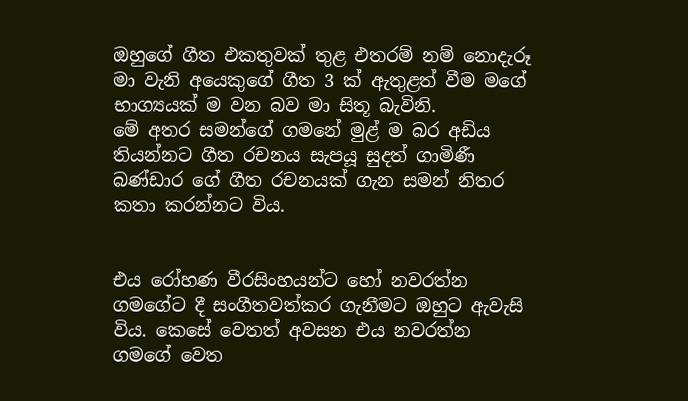ඔහුගේ ගීත එකතුවක් තුළ එතරම් නම් නොදැරූ මා වැනි අයෙකුගේ ගීත 3 ක් ඇතුළත් වීම මගේ භාග්‍යයක් ම වන බව මා සිතූ බැවිනි.
මේ අතර සමන්ගේ ගමනේ මුළ් ම බර අඩිය තියන්නට ගීත රචනය සැපයූ සුදත් ගාමිණී බණ්ඩාර ගේ ගීත රචනයක් ගැන සමන් නිතර කතා කරන්නට විය.


එය රෝහණ වීරසිංහයන්ට හෝ නවරත්න ගමගේට දී සංගීතවත්කර ගැනීමට ඔහුට ඇවැසි විය. කෙසේ වෙතත් අවසන එය නවරත්න ගමගේ වෙත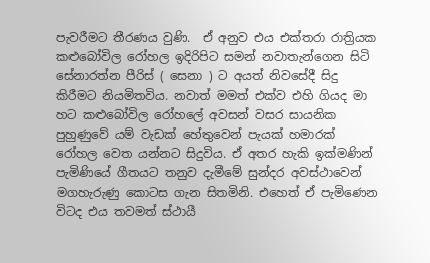පැවරීමට තීරණය වුණි.  ඒ අනුව එය එක්තරා රාත්‍රියක කළුබෝවිල රෝහල ඉදිරිපිට සමන් නවාතැන්ගෙන සිටි සේනාරත්න පීරිස් ( සෙනා ) ට අයත් නිවසේදී සිදු කිරීමට නියමිතවිය. නවාත් මමත් එක්ව එහි ගියද මා හට කළුබෝවිල රෝහලේ අවසන් වසර සායනික පුහුණුවේ යම් වැඩක් හේතුවෙන් පැයක් හමාරක් රෝහල වෙත යන්නට සිදුවිය. ඒ අතර හැකි ඉක්මණින් පැමිණියේ ගීතයට තනුව දැමීමේ සුන්දර අවස්ථාවෙන් මගහැරුණු කොටස ගැන සිතමිනි. එහෙත් ඒ පැමිණෙන විටද එය තවමත් ස්ථායී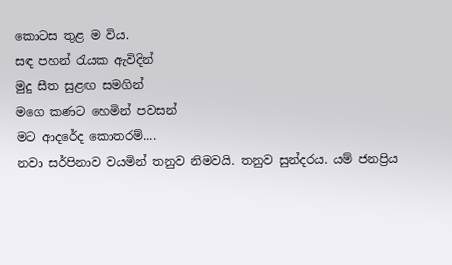කොටස තුළ ම විය.
සඳ පහන් රැයක ඇවිදින්
මුදු සීත සුළඟ සමගින්
මගෙ කණට හෙමින් පවසන්
මට ආදරේද කොතරම්....
නවා සර්පිනාව වයමින් තනුව නිමවයි. තනුව සුන්දරය. යම් ජනප්‍රිය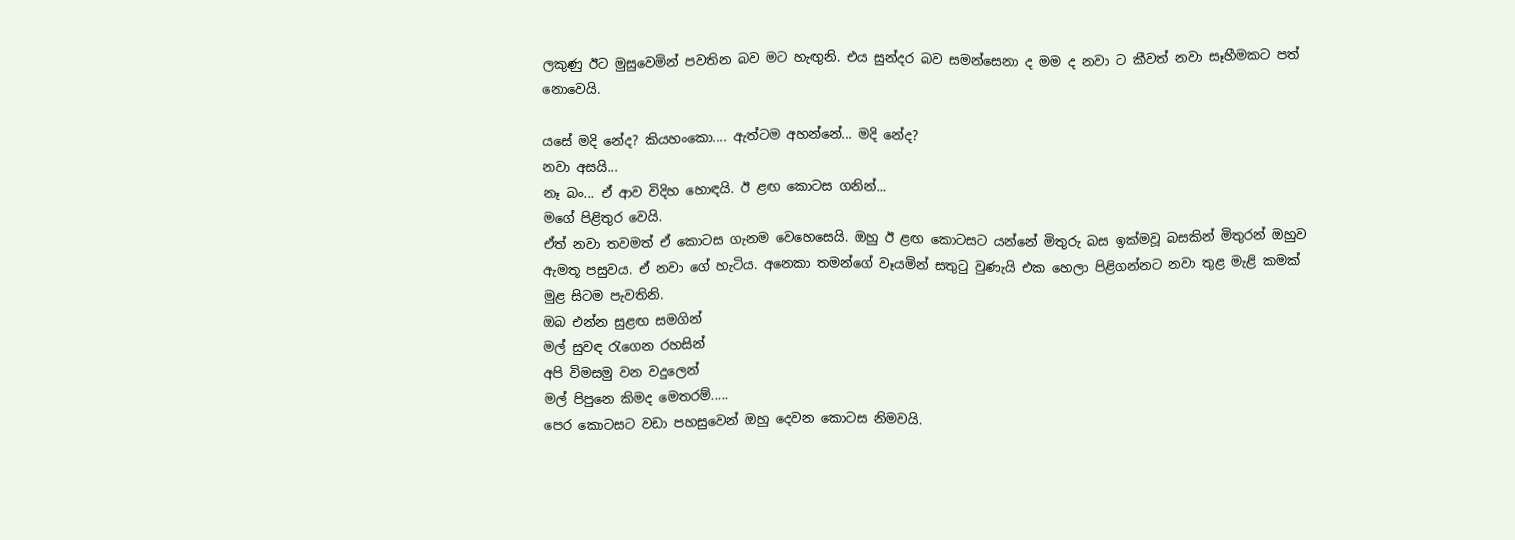ලකුණු ඊට මුසුවෙමින් පවතින බව මට හැඟුනි. එය සුන්දර බව සමන්සෙනා ද මම ද නවා ට කීවත් නවා සෑහීමකට පත් නොවෙයි.

යසේ මදි නේද? කියහංකො.... ඇත්ටම අහන්නේ... මදි නේද?
නවා අසයි...
නෑ බං... ඒ ආව විදිහ හොඳයි. ඊ ළඟ කොටස ගනින්...
මගේ පිළිතුර වෙයි.
ඒත් නවා තවමත් ඒ කොටස ගැනම වෙහෙසෙයි. ඔහු ඊ ළඟ කොටසට යන්නේ මිතුරු බස ඉක්මවූ බසකින් මිතුරන් ඔහුව ඇමතූ පසුවය. ඒ නවා ගේ හැටිය. අනෙකා තමන්ගේ වෑයමින් සතුටු වුණැයි එක හෙලා පිළිගන්නට නවා තුළ මැළි කමක් මුළ සිටම පැවතිනි.
ඔබ එන්න සුළඟ සමගින්
මල් සුවඳ රැගෙන රහසින්
අපි විමසමු වන වදුලෙන්
මල් පිපුනෙ කිමද මෙතරම්.....
පෙර කොටසට වඩා පහසුවෙන් ඔහු දෙවන කොටස නිමවයි.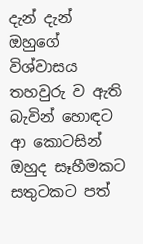දැන් දැන් ඔහුගේ විශ්වාසය තහවුරු ව ඇති බැවින් හොඳට ආ කොටසින් ඔහුද සෑහීමකට සතුටකට පත්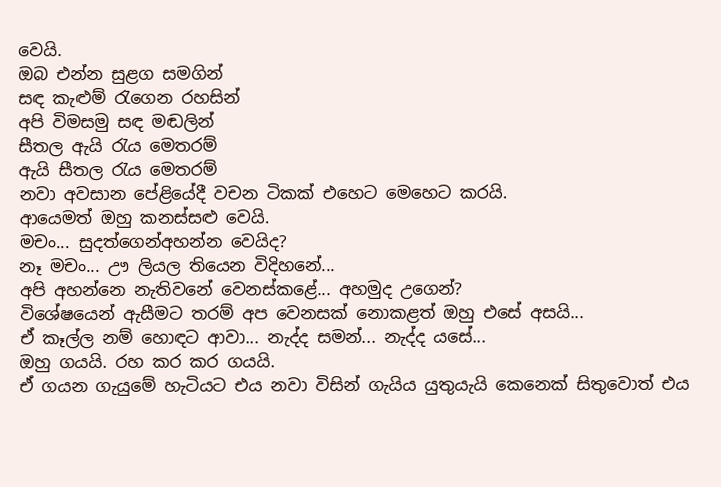වෙයි.
ඔබ එන්න සුළග සමගින්
සඳ කැළුම් රැගෙන රහසින්
අපි විමසමු සඳ මඬලින්
සීතල ඇයි රැය මෙතරම්
ඇයි සීතල රැය මෙතරම්
නවා අවසාන පේළියේදී වචන ටිකක් එහෙට මෙහෙට කරයි.
ආයෙමත් ඔහු කනස්සළු වෙයි.
මචං... සුදත්ගෙන්අහන්න වෙයිද?
නෑ මචං... ඌ ලියල තියෙන විදිහනේ...
අපි අහන්නෙ නැතිවනේ වෙනස්කළේ... අහමුද උගෙන්?
විශේෂයෙන් ඇසීමට තරම් අප වෙනසක් නොකළත් ඔහු එසේ අසයි...
ඒ කෑල්ල නම් හොඳට ආවා... නැද්ද සමන්... නැද්ද යසේ...
ඔහු ගයයි. රහ කර කර ගයයි.
ඒ ගයන ගැයුමේ හැටියට එය නවා විසින් ගැයිය යුතුයැයි කෙනෙක් සිතුවොත් එය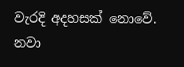වැරදි අදහසක් නොවේ. නවා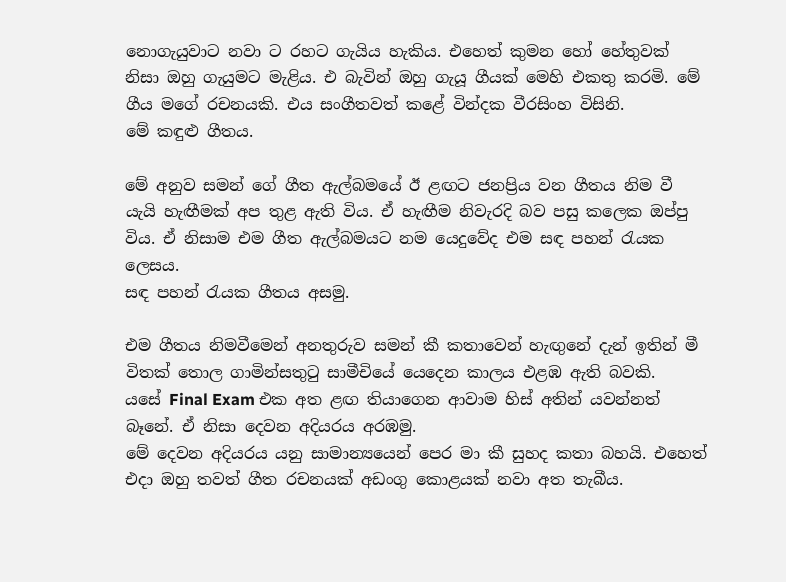නොගැයුවාට නවා ට රහට ගැයිය හැකිය. එහෙත් කුමන හෝ හේතුවක් නිසා ඔහු ගැයුමට මැළිය. එ බැවින් ඔහු ගැයූ ගීයක් මෙහි එකතු කරමි. මේ ගීය මගේ රචනයකි. එය සංගීතවත් කළේ වින්දක වීරසිංහ විසිනි.
මේ කඳුළු ගීතය.

මේ අනුව සමන් ගේ ගීත ඇල්බමයේ ඊ ළඟට ජනප්‍රිය වන ගීතය නිම වී යැයි හැඟීමක් අප තුළ ඇති විය. ඒ හැඟීම නිවැරදි බව පසු කලෙක ඔප්පු විය. ඒ නිසාම එම ගීත ඇල්බමයට නම යෙදුවේද එම සඳ පහන් රැයක ලෙසය.
සඳ පහන් රැයක ගීතය අසමු.

එම ගීතය නිමවීමෙන් අනතුරුව සමන් කී කතාවෙන් හැඟුනේ දැන් ඉතින් මී විතක් තොල ගාමින්සතුටු සාමීචියේ යෙදෙන කාලය එළඹ ඇති බවකි.
යසේ Final Exam එක අත ළඟ තියාගෙන ආවාම හිස් අතින් යවන්නත් බෑනේ. ඒ නිසා දෙවන අදියරය අරඹමු.
මේ දෙවන අදියරය යනු සාමාන්‍යයෙන් පෙර මා කී සුහද කතා බහයි. එහෙත් එදා ඔහු තවත් ගීත රචනයක් අඩංගු කොළයක් නවා අත තැබීය.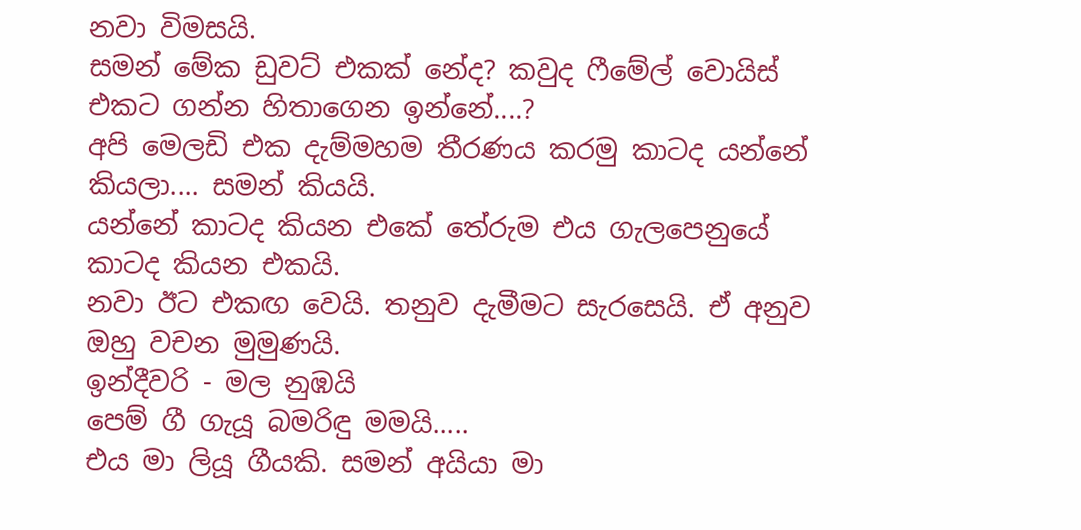නවා විමසයි.
සමන් මේක ඩුවට් එකක් නේද? කවුද ෆීමේල් වොයිස් එකට ගන්න හිතාගෙන ඉන්නේ....?
අපි මෙලඩි එක දැම්මහම තීරණය කරමු කාටද යන්නේ කියලා.... සමන් කියයි.
යන්නේ කාටද කියන එකේ තේරුම එය ගැලපෙනුයේ කාටද කියන එකයි.
නවා ඊට එකඟ වෙයි. තනුව දැමීමට සැරසෙයි. ඒ අනුව ඔහු වචන මුමුණයි.
ඉන්දීවරි - මල නුඹයි
පෙම් ගී ගැයූ බමරිඳු මමයි.....
එය මා ලියූ ගීයකි. සමන් අයියා මා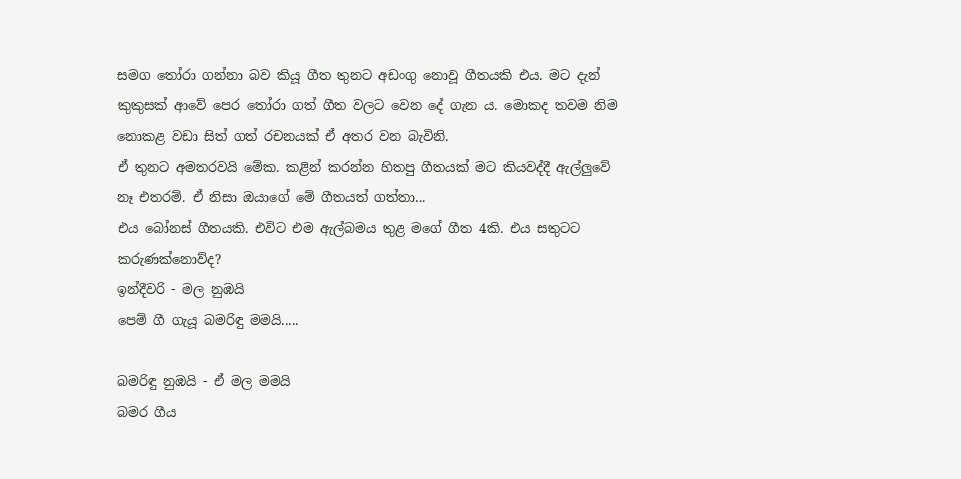සමග තෝරා ගන්නා බව කියූ ගීත තුනට අඩංගු නොවූ ගීතයකි එය. මට දැන් කුකුසක් ආවේ පෙර තෝරා ගත් ගීත වලට වෙන දේ ගැන ය. මොකද තවම නිම නොකළ වඩා සිත් ගත් රචනයක් ඒ අතර වන බැවිනි.
ඒ තුනට අමතරවයි මේක. කළින් කරන්න හිතපු ගීතයක් මට කියවද්දී ඇල්ලුවේ නෑ එතරම්. ඒ නිසා ඔයාගේ මේ ගීතයත් ගත්තා...
එය බෝනස් ගීතයකි. එවිට එම ඇල්බමය තුළ මගේ ගීත 4කි. එය සතුටට කරුණක්නොව්ද?
ඉන්දීවරි - මල නුඹයි
පෙම් ගී ගැයූ බමරිඳු මමයි.....

බමරිඳු නුඹයි - ඒ මල මමයි
බමර ගීය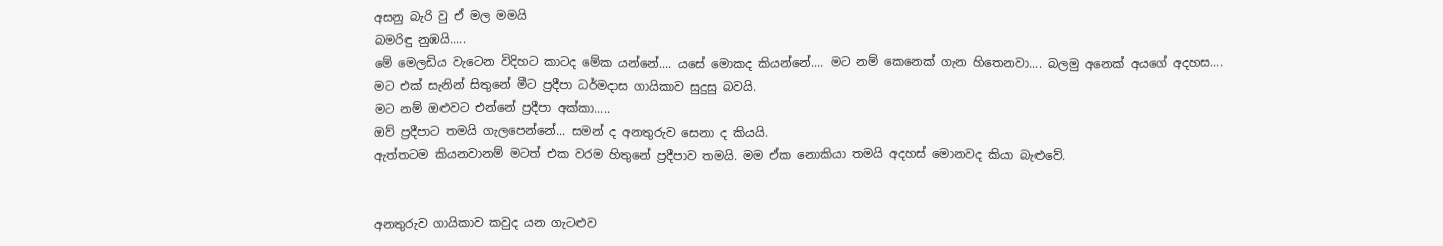අසනු බැරි වු ඒ මල මමයි
බමරිඳු නුඹයි.....
මේ මෙලඩිය වැටෙන විදිහට කාටද මේක යන්නේ.... යසේ මොකද කියන්නේ.... මට නම් කෙනෙක් ගැන හිතෙනවා.... බලමු අනෙක් අයගේ අදහස....
මට එක් සැනින් සිතුනේ මීට ප්‍රදීපා ධර්මදාස ගායිකාව සුදුසු බවයි.
මට නම් ඔළුවට එන්නේ ප්‍රදීපා අක්කා.....
ඔව් ප්‍රදීපාට තමයි ගැලපෙන්නේ... සමන් ද අනතුරුව සෙනා ද කියයි.
ඇත්තටම කියනවානම් මටත් එක වරම හිතුනේ ප්‍රදීපාව තමයි. මම ඒක නොකියා තමයි අදහස් මොනවද කියා බැළුවේ.


අනතුරුව ගායිකාව කවුද යන ගැටළුව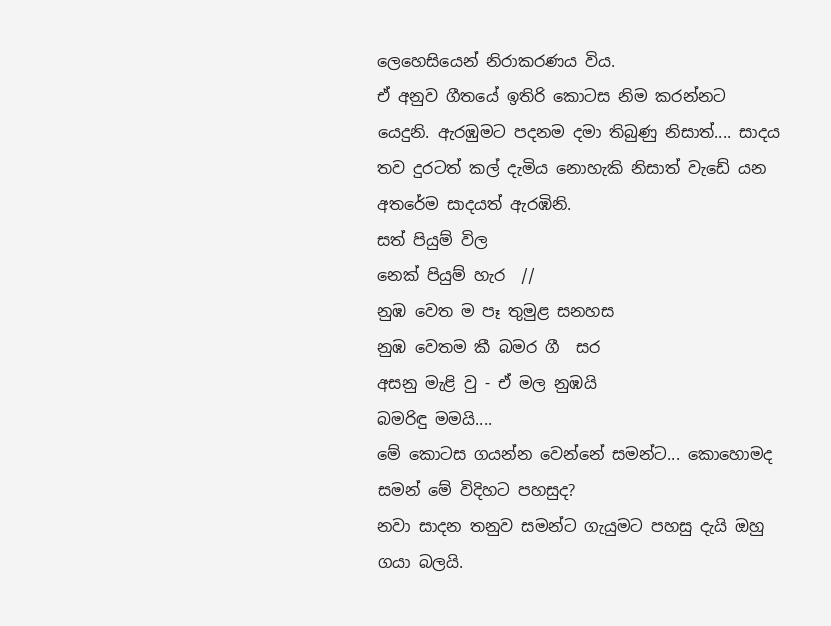ලෙහෙසියෙන් නිරාකරණය විය.
ඒ අනුව ගීතයේ ඉතිරි කොටස නිම කරන්නට යෙදුනි. ඇරඹුමට පදනම දමා තිබුණු නිසාත්.... සාදය තව දුරටත් කල් දැමිය නොහැකි නිසාත් වැඩේ යන අතරේම සාදයත් ඇරඹිනි.
සත් පියුම් විල
නෙක් පියුම් හැර  //
නුඹ වෙත ම පෑ තුමුළ සනහස
නුඹ වෙතම කී බමර ගී  සර
අසනු මැළි වු - ඒ මල නුඹයි
බමරිඳු මමයි....
මේ කොටස ගයන්න වෙන්නේ සමන්ට... කොහොමද සමන් මේ විදිහට පහසුද?
නවා සාදන තනුව සමන්ට ගැයුමට පහසු දැයි ඔහු ගයා බලයි.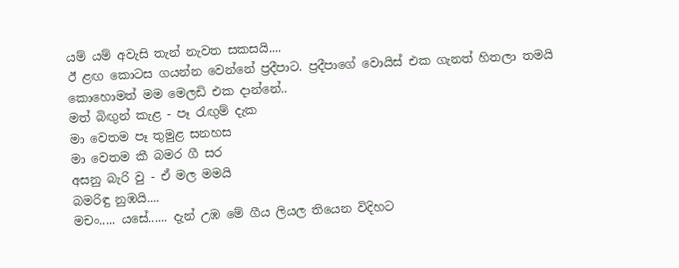යම් යම් අවැසි තැන් නැවත සකසයි....
ඊ ළඟ කොටස ගයන්න වෙන්නේ ප්‍රදීපාට. ප්‍රදීපාගේ වොයිස් එක ගැනත් හිතලා තමයි කොහොමත් මම මෙලඩි එක දාන්නේ..
මත් බිඟුන් කැළ - පෑ රැඟුම් දැක
මා වෙතම පෑ තුමුළ සනහස
මා වෙතම කී බමර ගී සර
අසනු බැරි වු - ඒ මල මමයි
බමරිඳු නුඹයි....
මචං..... යසේ...... දැන් උඹ මේ ගීය ලියල තියෙන විදිහට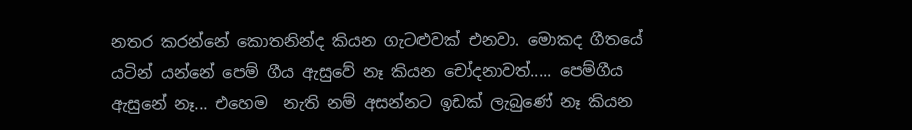නතර කරන්නේ කොතනින්ද කියන ගැටළුවක් එනවා. මොකද ගීතයේ යටින් යන්නේ පෙම් ගීය ඇසුවේ නෑ කියන චෝදනාවත්..... පෙම්ගීය ඇසුනේ නෑ... එහෙම  නැති නම් අසන්නට ඉඩක් ලැබුණේ නෑ කියන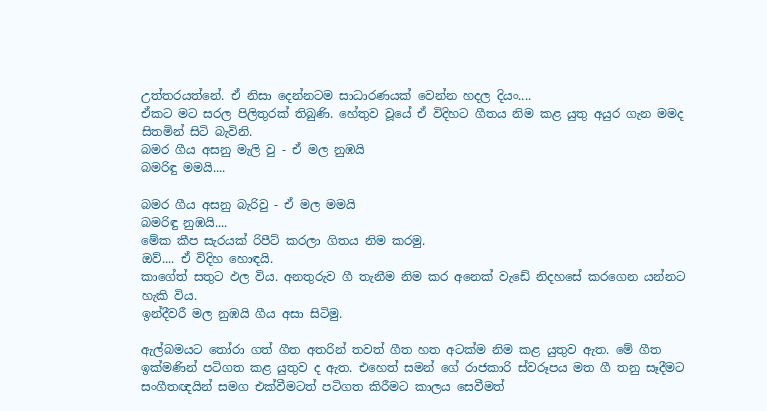උත්තරයත්නේ. ඒ නිසා දෙන්නටම සාධාරණයක් වෙන්න හදල දියං....
ඒකට මට සරල පිලිතුරක් තිබුණි. හේතුව වූයේ ඒ විදිහට ගීතය නිම කළ යුතු අයුර ගැන මමද සිතමින් සිටි බැවිනි.
බමර ගීය අසනු මැලි වු - ඒ මල නුඹයි
බමරිඳු මමයි....

බමර ගීය අසනු බැරිවු - ඒ මල මමයි
බමරිඳු නුඹයි....
මේක කීප සැරයක් රිපීට් කරලා ගිතය නිම කරමු.
ඔව්.... ඒ විදිහ හොඳයි.
කාගේත් සතුට ඵල විය. අනතුරුව ගී තැනීම නිම කර අනෙක් වැඩේ නිදහසේ කරගෙන යන්නට හැකි විය.
ඉන්දීවරී මල නුඹයි ගීය අසා සිටිමු.

ඇල්බමයට තෝරා ගත් ගීත අතරින් තවත් ගීත හත අටක්ම නිම කළ යුතුව ඇත. මේ ගීත ඉක්මණින් පටිගත කළ යුතුව ද ඇත. එහෙත් සමන් ගේ රාජකාරි ස්වරූපය මත ගී තනු සෑදීමට සංගීතඥයින් සමග එක්වීමටත් පටිගත කිරීමට කාලය සෙවීමත්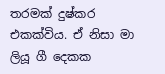තරමක් දුෂ්කර එකක්විය. ඒ නිසා මා ලියූ ගී දෙකක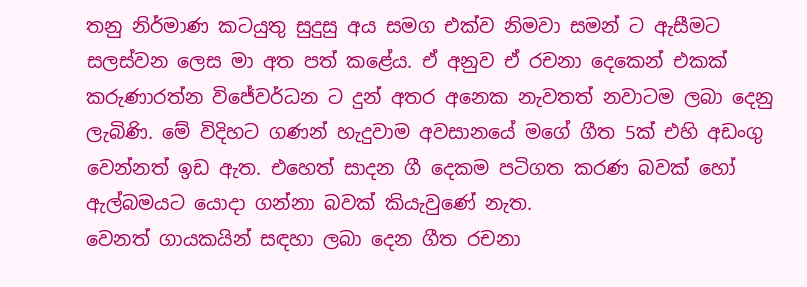තනු නිර්මාණ කටයුතු සුදුසු අය සමග එක්ව නිමවා සමන් ට ඇසීමට සලස්වන ලෙස මා අත පත් කළේය. ඒ අනුව ඒ රචනා දෙකෙන් එකක් කරුණාරත්න විජේවර්ධන ට දුන් අතර අනෙක නැවතත් නවාටම ලබා දෙනු ලැබිණි. මේ විදිහට ගණන් හැදුවාම අවසානයේ මගේ ගීත 5ක් එහි අඩංගු වෙන්නත් ඉඩ ඇත. එහෙත් සාදන ගී දෙකම පටිගත කරණ බවක් හෝ ඇල්බමයට යොදා ගන්නා බවක් කියැවුණේ නැත.
වෙනත් ගායකයින් සඳහා ලබා දෙන ගීත රචනා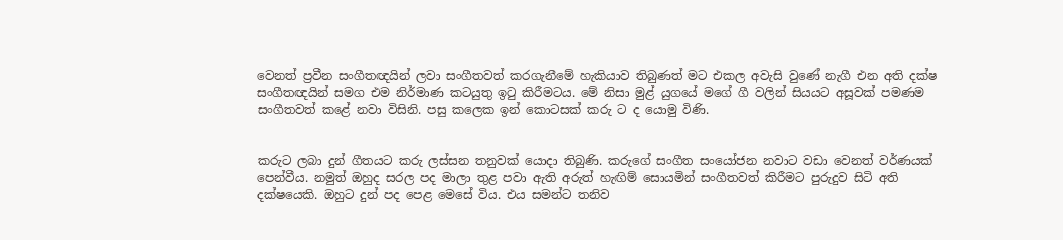වෙනත් ප්‍රවීන සංගීතඥයින් ලවා සංගීතවත් කරගැනීමේ හැකියාව තිබුණත් මට එකල අවැසි වුණේ නැගී එන අති දක්ෂ සංගීතඥයින් සමග එම නිර්මාණ කටයුතු ඉටු කිරීමටය. මේ නිසා මුළ් යුගයේ මගේ ගී වලින් සියයට අසූවක් පමණම සංගීතවත් කළේ නවා විසිනි. පසු කලෙක ඉන් කොටසක් කරු ට ද යොමු විණි.


කරුට ලබා දුන් ගීතයට කරු ලස්සන තනුවක් යොදා තිබුණි. කරුගේ සංගීත සංයෝජන නවාට වඩා වෙනත් වර්ණයක් පෙන්වීය. නමුත් ඔහුද සරල පද මාලා තුළ පවා ඇති අරුත් හැඟිම් සොයමින් සංගීතවත් කිරීමට පුරුදුව සිටි අති දක්ෂයෙකි. ඔහුට දුන් පද පෙළ මෙසේ විය. එය සමන්ට තනිව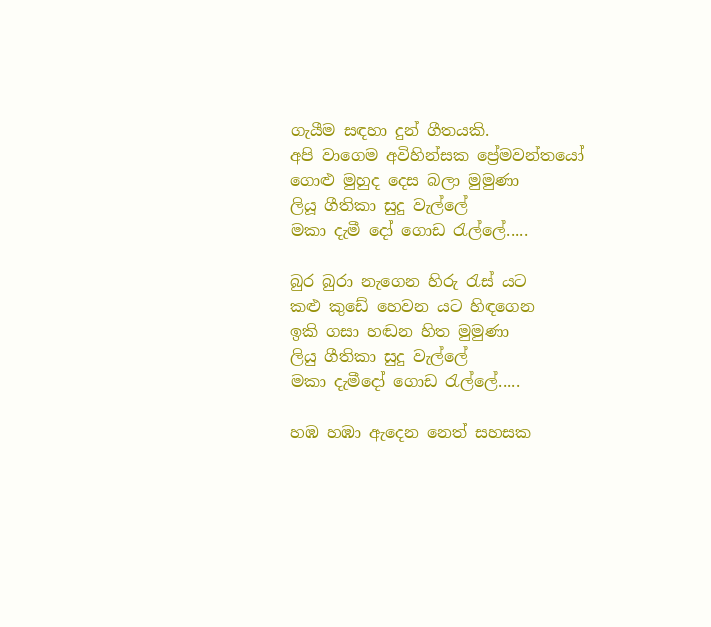ගැයීම සඳහා දුන් ගීතයකි.
අපි වාගෙම අවිහින්සක ප්‍රේමවන්තයෝ
ගොළු මුහුද දෙස බලා මුමුණා
ලියූ ගීතිකා සුදු වැල්ලේ
මකා දැමී දෝ ගොඩ රැල්ලේ.....

බුර බුරා නැගෙන හිරු රැස් යට
කළු කුඩේ හෙවන යට හිඳගෙන
ඉකි ගසා හඬන හිත මුමුණා
ලියු ගීතිකා සුදු වැල්ලේ
මකා දැමීදෝ ගොඩ රැල්ලේ.....

හඹ හඹා ඇදෙන නෙත් සහසක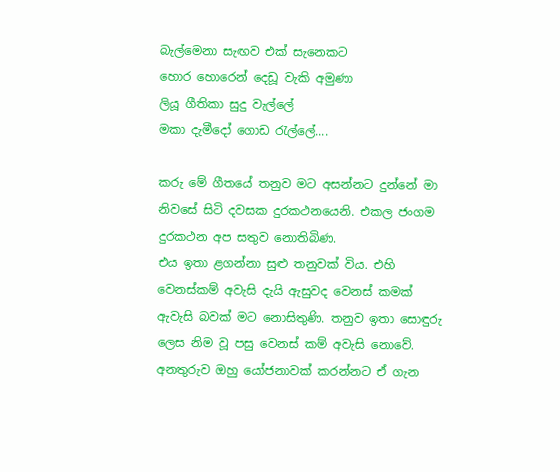බැල්මෙනා සැඟව එක් සැනෙකට
හොර හොරෙන් දෙඩූ වැකි අමුණා
ලියූ ගීතිකා සුදු වැල්ලේ
මකා දැමීදෝ ගොඩ රැල්ලේ....

කරු මේ ගීතයේ තනුව මට අසන්නට දුන්නේ මා නිවසේ සිටි දවසක දුරකථනයෙනි. එකල ජංගම දුරකථන අප සතුව නොතිබිණ.
එය ඉතා ළගන්නා සුළු තනුවක් විය. එහි වෙනස්කම් අවැසි දැයි ඇසුවද වෙනස් කමක් ඇවැසි බවක් මට නොසිතුණි. තනුව ඉතා සොඳුරු ලෙස නිම වූ පසු වෙනස් කම් අවැසි නොවේ. අනතුරුව ඔහු යෝජනාවක් කරන්නට ඒ ගැන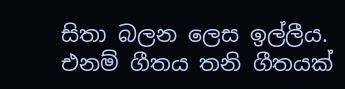සිතා බලන ලෙස ඉල්ලීය. එනම් ගීතය තනි ගීතයක්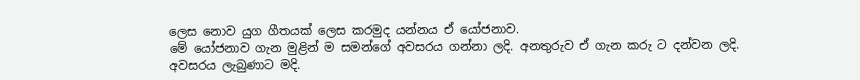ලෙස නොව යුග ගීතයක් ලෙස කරමුද යන්නය ඒ යෝජනාව.
මේ යෝජනාව ගැන මුළින් ම සමන්ගේ අවසරය ගන්නා ලදි. අනතුරුව ඒ ගැන කරු ට දන්වන ලදි.
අවසරය ලැබුණාට මදි.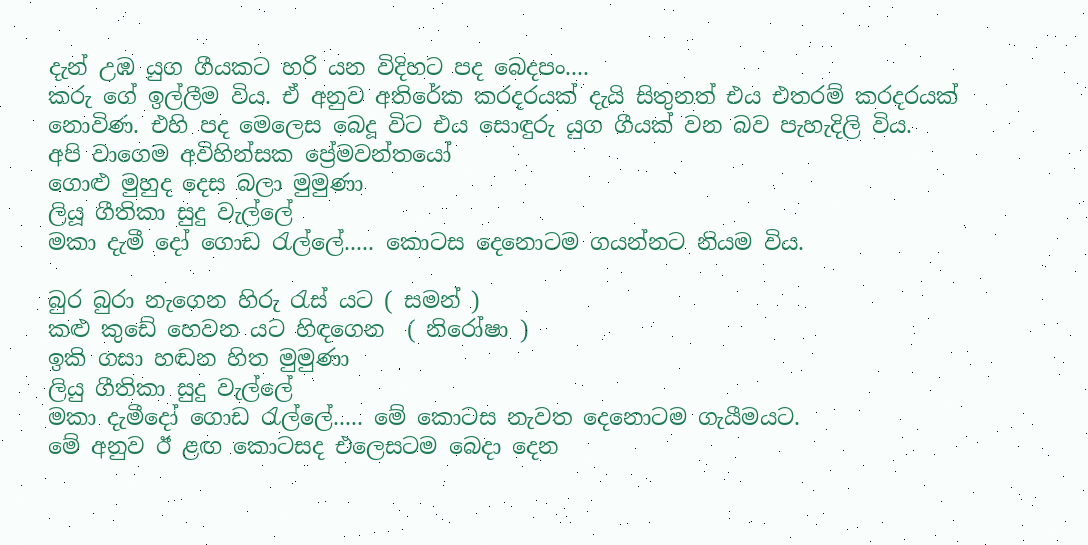දැන් උඹ යුග ගීයකට හරි යන විදිහට පද බෙදපං....
කරු ගේ ඉල්ලීම විය. ඒ අනුව අතිරේක කරදරයක් දැයි සිතුනත් එය එතරම් කරදරයක් නොවිණ. එහි පද මෙලෙස බෙදූ විට එය සොඳුරු යුග ගීයක් වන බව පැහැදිලි විය.
අපි වාගෙම අවිහින්සක ප්‍රේමවන්තයෝ
ගොළු මුහුද දෙස බලා මුමුණා
ලියූ ගීතිකා සුදු වැල්ලේ
මකා දැමී දෝ ගොඩ රැල්ලේ..... කොටස දෙනොටම ගයන්නට නියම විය.

බුර බුරා නැගෙන හිරු රැස් යට ( සමන් )
කළු කුඩේ හෙවන යට හිඳගෙන  ( නිරෝෂා )
ඉකි ගසා හඬන හිත මුමුණා
ලියු ගීතිකා සුදු වැල්ලේ
මකා දැමීදෝ ගොඩ රැල්ලේ..... මේ කොටස නැවත දෙනොටම ගැයීමයට.
මේ අනුව ඊ ළඟ කොටසද එලෙසටම බෙදා දෙන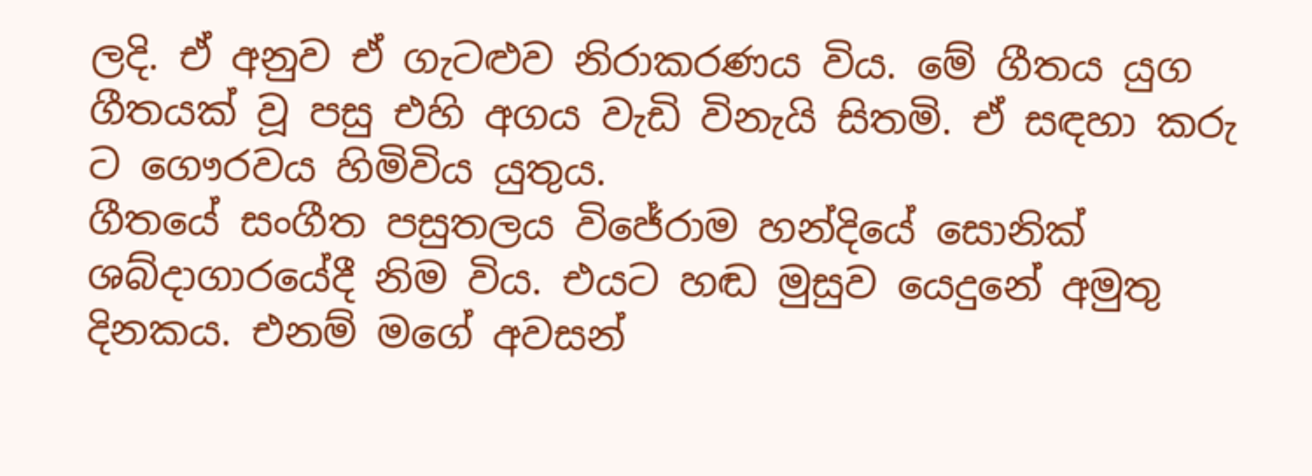ලදි. ඒ අනුව ඒ ගැටළුව නිරාකරණය විය. මේ ගීතය යුග ගීතයක් වූ පසු එහි අගය වැඩි විනැයි සිතමි. ඒ සඳහා කරු ට ගෞරවය හිමිවිය යුතුය.
ගීතයේ සංගීත පසුතලය විජේරාම හන්දියේ සොනික් ශබ්දාගාරයේදී නිම විය. එයට හඬ මුසුව යෙදුනේ අමුතු දිනකය. එනම් මගේ අවසන්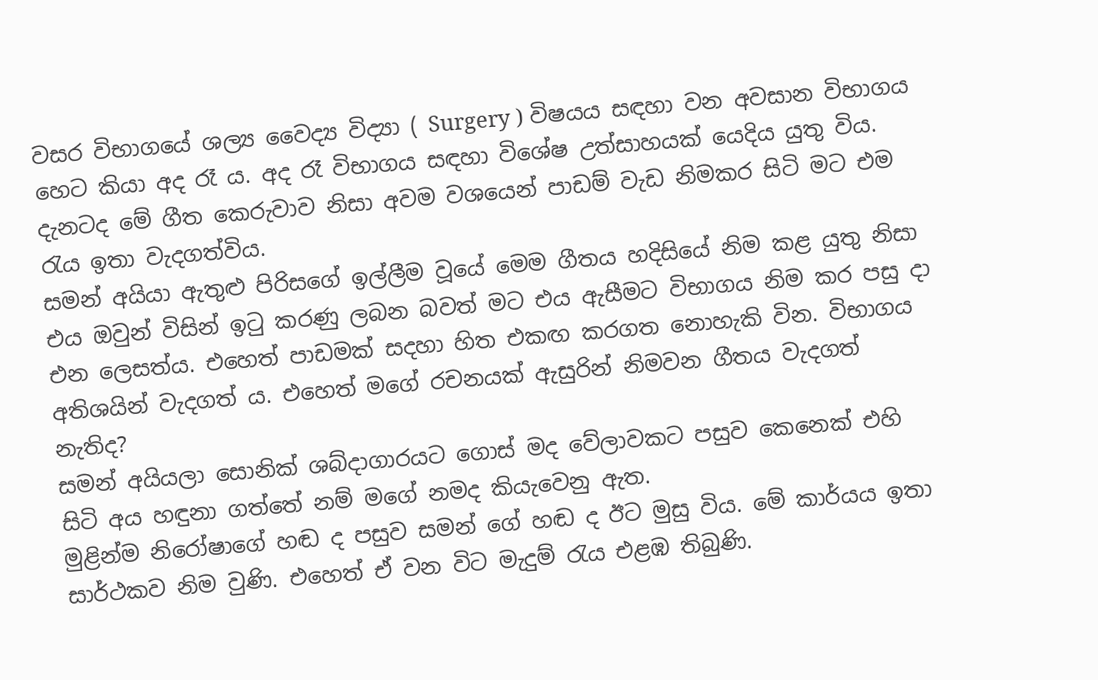වසර විභාගයේ ශල්‍ය වෛද්‍ය විද්‍යා ( Surgery ) විෂයය සඳහා වන අවසාන විභාගය හෙට කියා අද රෑ ය. අද රෑ විභාගය සඳහා විශේෂ උත්සාහයක් යෙදිය යුතු විය. දැනටද මේ ගීත කෙරුවාව නිසා අවම වශයෙන් පාඩම් වැඩ නිමකර සිටි මට එම රැය ඉතා වැදගත්විය.
සමන් අයියා ඇතුළු පිරිසගේ ඉල්ලීම වූයේ මෙම ගීතය හදිසියේ නිම කළ යුතු නිසා එය ඔවුන් විසින් ඉටු කරණු ලබන බවත් මට එය ඇසීමට විභාගය නිම කර පසු දා එන ලෙසත්ය. එහෙත් පාඩමක් සදහා හිත එකඟ කරගත නොහැකි වින. විභාගය අතිශයින් වැදගත් ය. එහෙත් මගේ රචනයක් ඇසුරින් නිමවන ගීතය වැදගත් නැතිද?
සමන් අයියලා සොනික් ශබ්දාගාරයට ගොස් මද වේලාවකට පසුව කෙනෙක් එහි සිටි අය හඳුනා ගත්තේ නම් මගේ නමද කියැවෙනු ඇත.
මුළින්ම නිරෝෂාගේ හඬ ද පසුව සමන් ගේ හඬ ද ඊට මුසු විය. මේ කාර්යය ඉතා සාර්ථකව නිම වුණි. එහෙත් ඒ වන විට මැදුම් රැය එළඹ තිබුණි.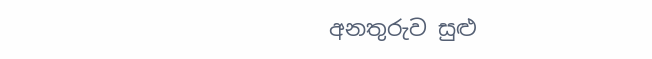අනතුරුව සුළු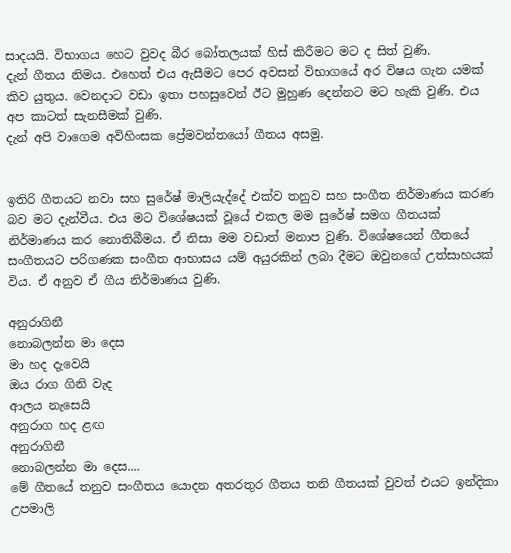සාදයයි. විභාගය හෙට වුවද බීර බෝතලයක් හිස් කිරීමට මට ද සිත් වුණි.
දැන් ගීතය නිමය. එහෙත් එය ඇසීමට පෙර අවසන් විභාගයේ අර විෂය ගැන යමක් කිව යුතුය. වෙනදාට වඩා ඉතා පහසුවෙන් ඊට මුහුණ දෙන්නට මට හැකි වුණි. එය අප කාටත් සැනසීමක් වුණි.
දැන් අපි වාගෙම අවිහිංසක ප්‍රේමවන්තයෝ ගීතය අසමු.


ඉතිරි ගීතයට නවා සහ සුරේෂ් මාලියැද්දේ එක්ව තනුව සහ සංගීත නිර්මාණය කරණ බව මට දැන්වීය. එය මට විශේෂයක් වූයේ එකල මම සුරේෂ් සමග ගීතයක් නිර්මාණය කර නොතිබීමය. ඒ නිසා මම වඩාත් මනාප වුණි. විශේෂයෙන් ගීතයේ සංගීතයට පරිගණක සංගීත ආභාසය යම් අයුරකින් ලබා දීමට ඔවුනගේ උත්සාහයක් විය. ඒ අනුව ඒ ගීය නිර්මාණය වුණි.

අනුරාගිනී
නොබලන්න මා දෙස
මා හද දැවෙයි
ඔය රාග ගිනි වැද
ආලය නැසෙයි
අනුරාග හද ළඟ
අනුරාගිනී
නොබලන්න මා දෙස....
මේ ගීතයේ තනුව සංගීතය යොදන අතරතුර ගීතය තනි ගීතයක් වුවත් එයට ඉන්දිකා උපමාලි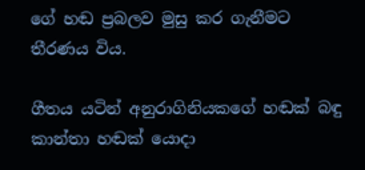ගේ හඬ ප්‍රබලව මුසු කර ගැනීමට තීරණය විය.

ගීතය යටින් අනුරාගිනියකගේ හඬක් බඳු කාන්තා හඬක් යොදා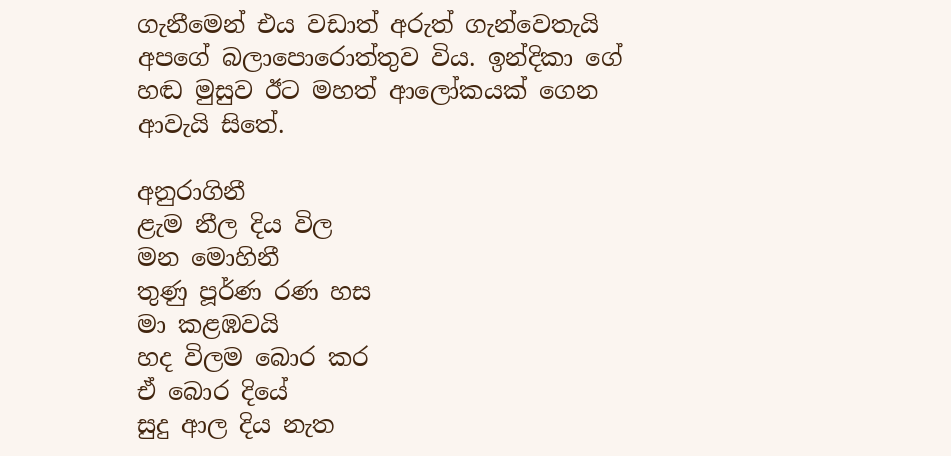ගැනීමෙන් එය වඩාත් අරුත් ගැන්වෙතැයි අපගේ බලාපොරොත්තුව විය. ඉන්දිකා ගේ හඬ මුසුව ඊට මහත් ආලෝකයක් ගෙන ආවැයි සිතේ.

අනුරාගිනී
ළැම නීල දිය විල
මන මොහිනී
තුණු පූර්ණ රණ හස
මා කළඹවයි
හද විලම බොර කර
ඒ බොර දියේ
සුදු ආල දිය නැත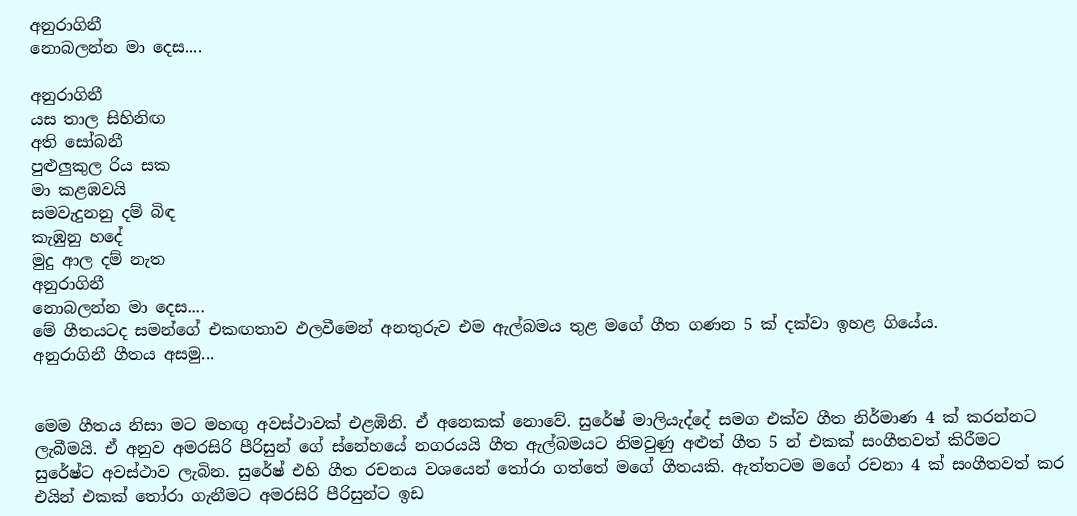අනුරාගිනී
නොබලන්න මා දෙස....

අනුරාගිනී
යස තාල සිහිනිඟ
අති සෝබනී
පුළුලුකුල රිය සක
මා කළඹවයි
සමවැදුනනු දම් බිඳ
කැඹුනු හදේ
මුදු ආල දම් නැත
අනුරාගිනී
නොබලන්න මා දෙස....
මේ ගීතයටද සමන්ගේ එකඟතාව ඵලවීමෙන් අනතුරුව එම ඇල්බමය තුළ මගේ ගීත ගණන 5 ක් දක්වා ඉහළ ගියේය.
අනුරාගිනී ගීතය අසමු...


මෙම ගීතය නිසා මට මහඟු අවස්ථාවක් එළඹිනි. ඒ අනෙකක් නොවේ. සුරේෂ් මාලියැද්දේ සමග එක්ව ගීත නිර්මාණ 4 ක් කරන්නට ලැබීමයි. ඒ අනුව අමරසිරි පීරිසුන් ගේ ස්නේහයේ නගරයයි ගීත ඇල්බමයට නිමවුණු අළුත් ගීත 5 න් එකක් සංගීතවත් කිරීමට සුරේෂ්ට අවස්ථාව ලැබින. සුරේෂ් එහි ගීත රචනය වශයෙන් තෝරා ගත්තේ මගේ ගීතයකි. ඇත්තටම මගේ රචනා 4 ක් සංගීතවත් කර එයින් එකක් තෝරා ගැනීමට අමරසිරි පීරිසුන්ට ඉඩ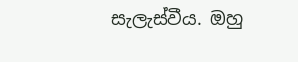සැලැස්වීය. ඔහු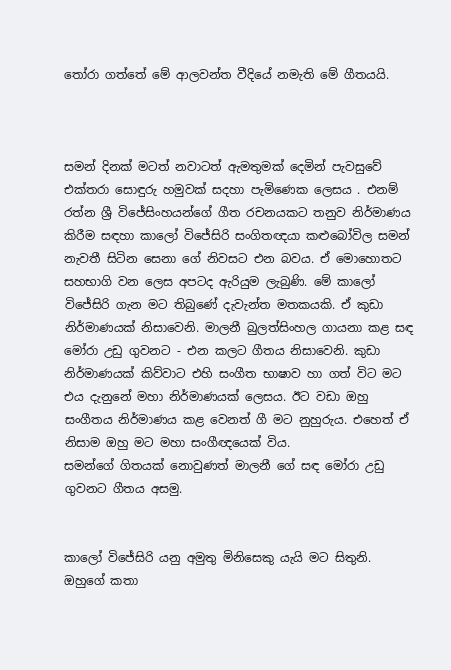තෝරා ගත්තේ මේ ආලවන්ත වීදියේ නමැති මේ ගීතයයි.



සමන් දිනක් මටත් නවාටත් ඇමතුමක් දෙමින් පැවසුවේ එක්තරා සොඳුරු හමුවක් සදහා පැමිණෙක ලෙසය . එනම් රත්න ශ්‍රී විජේසිංහයන්ගේ ගීත රචනයකට තනුව නිර්මාණය කිරීම සඳහා කාලෝ විජේසිරි සංගිතඥයා කළුබෝවිල සමන් නැවතී සිටින සෙනා ගේ නිවසට එන බවය. ඒ මොහොතට සහභාගි වන ලෙස අපටද ඇරියුම ලැබුණි. මේ කාලෝ විජේසිරි ගැන මට තිබුණේ දැවැන්ත මතකයකි. ඒ කුඩා නිර්මාණයක් නිසාවෙනි. මාලනී බුලත්සිංහල ගායනා කළ සඳ මෝරා උඩු ගුවනට - එන කලට ගීතය නිසාවෙනි. කුඩා නිර්මාණයක් කිව්වාට එහි සංගීත භාෂාව හා ගත් විට මට එය දැනුනේ මහා නිර්මාණයක් ලෙසය. ඊට වඩා ඔහු සංගීතය නිර්මාණය කළ වෙනත් ගී මට නුහුරුය. එහෙත් ඒ නිසාම ඔහු මට මහා සංගීඥයෙක් විය.
සමන්ගේ ගිතයක් නොවුණත් මාලනී ගේ සඳ මෝරා උඩු ගුවනට ගීතය අසමු.


කාලෝ විජේසිරි යනු අමුතු මිනිසෙකු යැයි මට සිතුනි. ඔහුගේ කතා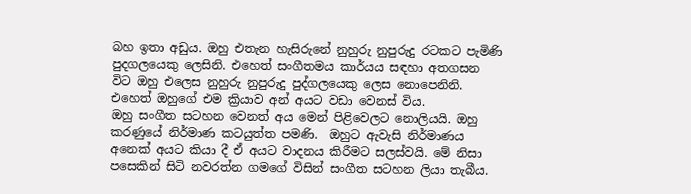බහ ඉතා අඩුය. ඔහු එතැන හැසිරුනේ නුහුරු නුපුරුදු රටකට පැමිණි පුදගලයෙකු ලෙසිනි. එහෙත් සංගීතමය කාර්යය සඳහා අතගසන විට ඔහු එලෙස නුහුරු නුපුරුදු පුද්ගලයෙකු ලෙස නොපෙනිනි. එහෙත් ඔහුගේ එම ක්‍රියාව අන් අයට වඩා වෙනස් විය.
ඔහු සංගීත සටහන වෙනත් අය මෙන් පිළිවෙලට නොලියයි. ඔහු කරණුයේ නිර්මාණ කටයුත්ත පමණි.  ඔහුට ඇවැසි නිර්මාණය අනෙක් අයට කියා දී ඒ අයට වාදනය කිරීමට සලස්වයි. මේ නිසා පසෙකින් සිටි නවරත්න ගමගේ විසින් සංගීත සටහන ලියා තැබීය.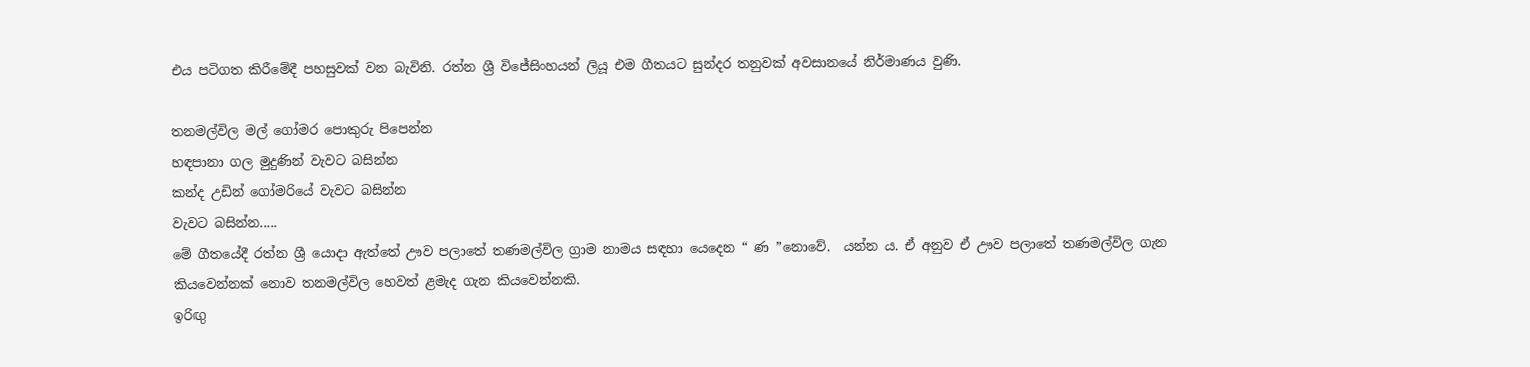එය පටිගත කිරීමේදී පහසුවක් වන බැවිනි. රත්න ශ්‍රී විජේසිංහයන් ලියූ එම ගීතයට සුන්දර තනුවක් අවසානයේ නිර්මාණය වුණි.

තනමල්විල මල් ගෝමර පොකුරු පිපෙන්න
හඳපානා ගල මුදුණින් වැවට බසින්න
කන්ද උඩින් ගෝමරියේ වැවට බසින්න
වැවට බසින්න.....
මේ ගීතයේදී රත්න ශ්‍රී යොදා ඇත්තේ ඌව පලාතේ තණමල්විල ග්‍රාම නාමය සඳහා යෙදෙන “ ණ ”නොවේ.  යන්න ය. ඒ අනුව ඒ ඌව පලාතේ තණමල්විල ගැන කියවෙන්නක් නොව තනමල්විල හෙවත් ළමැද ගැන කියවෙන්නකි.
ඉරිඟු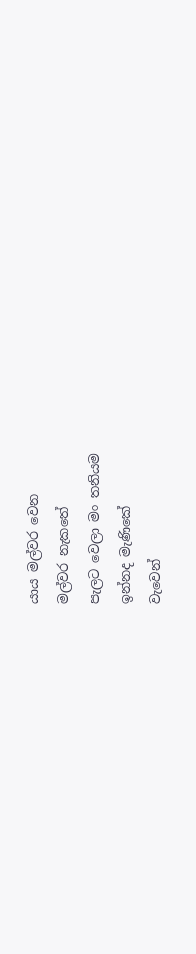යාය මල්වර වෙන
මල්වර නැකතේ
පැලට වෙලා මං තනියම
ඉන්නද මැණිකේ
වැවෙන්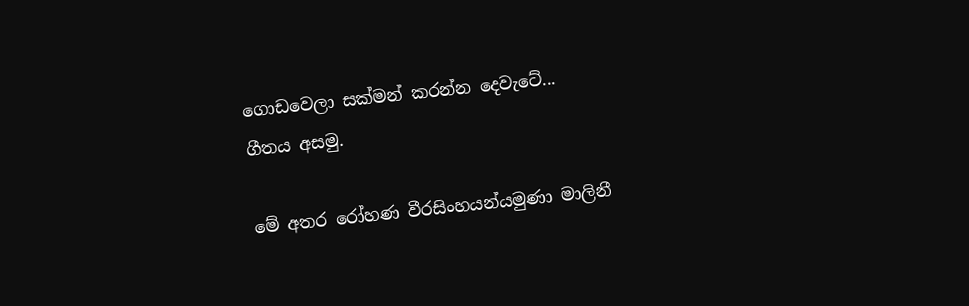ගොඩවෙලා සක්මන් කරන්න දෙවැටේ...
ගීතය අසමු.

මේ අතර රෝහණ වීරසිංහයන්යමුණා මාලිනී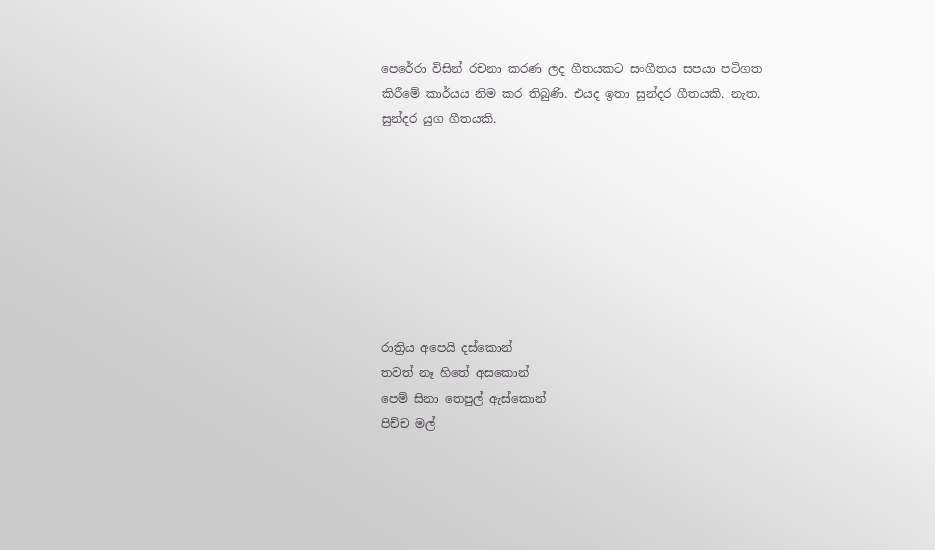පෙරේරා විසින් රචනා කරණ ලද ගීතයකට සංගීතය සපයා පටිගත කිරීමේ කාර්යය නිම කර තිබුණි. එයද ඉතා සුන්දර ගීතයකි. නැත. සුන්දර යුග ගීතයකි.








රාත්‍රිය අපෙයි දස්කොන්
තවත් නෑ හිතේ අසකොන්
පෙම් සිනා තෙපුල් ඇස්කොන්
පිච්ච මල්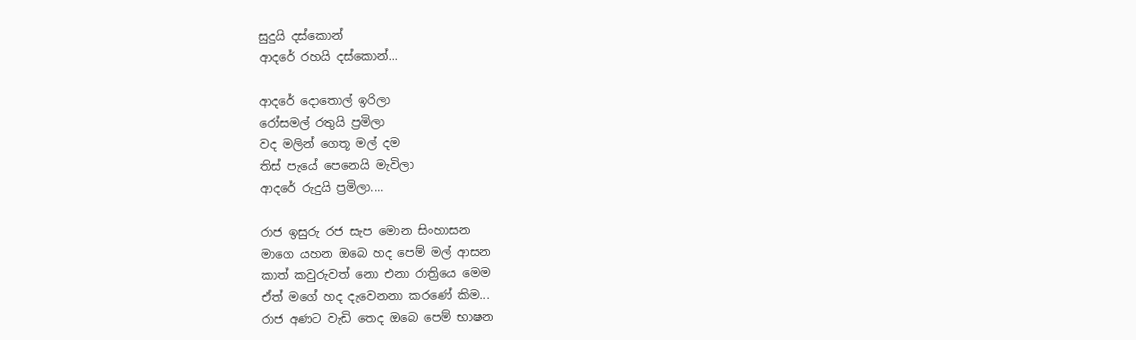සුදුයි දස්කොන්
ආදරේ රහයි දස්කොන්...

ආදරේ දොතොල් ඉරිලා
රෝසමල් රතුයි ප්‍රමිලා
වද මලින් ගෙතූ මල් දම
තිස් පැයේ පෙනෙයි මැවිලා
ආදරේ රුදුයි ප්‍රමිලා....

රාජ ඉසුරු රජ සැප මොන සිංහාසන
මාගෙ යහන ඔබෙ හද පෙම් මල් ආසන
කාත් කවුරුවත් නො එනා රාත්‍රියෙ මෙම
ඒත් මගේ හද දැවෙනනා කරණේ කිම...
රාජ අණට වැඩි තෙද ඔබෙ පෙම් භාෂන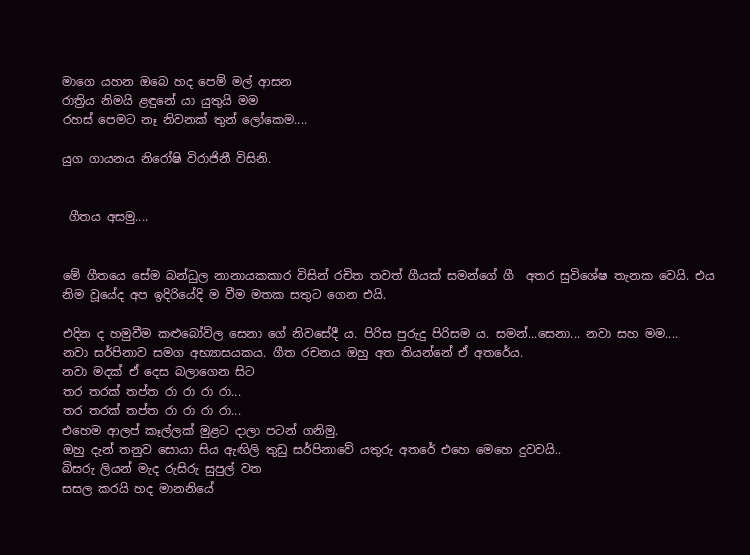මාගෙ යහන ඔබෙ හද පෙම් මල් ආසන
රාත්‍රිය නිමයි ළඳුනේ යා යුතුයි මම
රහස් පෙමට නෑ නිවනක් තුන් ලෝකෙම....

යුග ගායනය නිරෝෂි විරාජිනී විසිනි.


 ගීතය අසමු....


මේ ගීතයෙ සේම බන්ධුල නානායකකාර විසින් රචිත තවත් ගීයක් සමන්ගේ ගී  අතර සුවිශේෂ තැනක වෙයි. එය නිම වූයේද අප ඉදිරියේදි ම වීම මතක සතුට ගෙන එයි.

එදින ද හමුවීම කළුබෝවිල සෙනා ගේ නිවසේදී ය. පිරිස පුරුදු පිරිසම ය. සමන්...සෙනා... නවා සහ මම....
නවා සර්පිනාව සමග අභ්‍යාසයකය. ගීත රචනය ඔහු අත තියන්නේ ඒ අතරේය.
නවා මදක් ඒ දෙස බලාගෙන සිට
තර තරක් තප්ත රා රා රා රා...
තර තරක් තප්ත රා රා රා රා...
එහෙම ආලප් කෑල්ලක් මුළට දාලා පටන් ගනිමු.
ඔහු දැන් තනුව සොයා සිය ඇඟිලි තුඩු සර්පිනාවේ යතුරු අතරේ එහෙ මෙහෙ දුවවයි..
බිසරු ලියන් මැද රුසිරු සුපුල් වත
සසල කරයි හද මානනියේ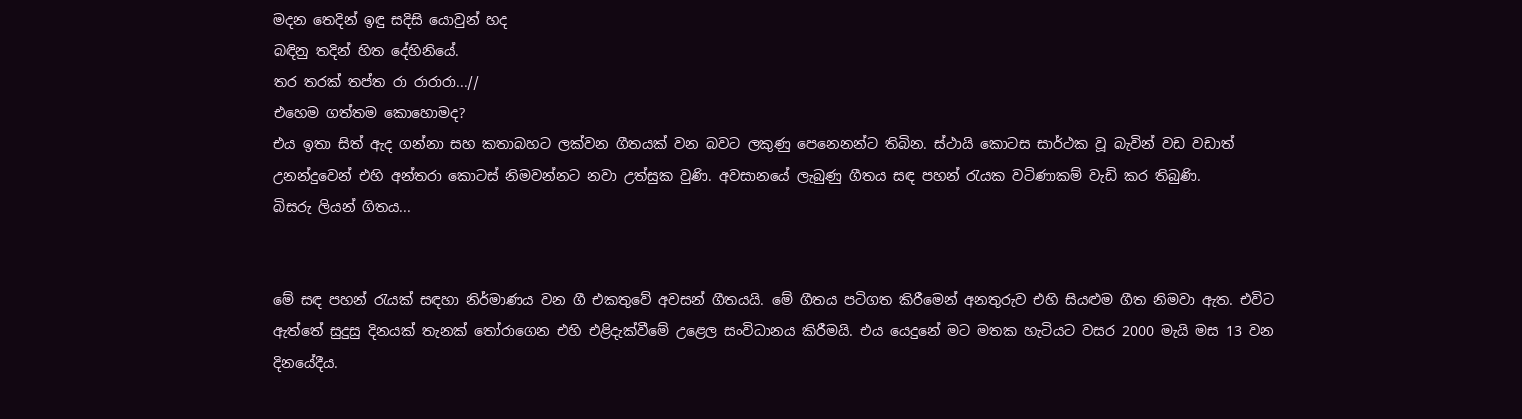මදන තෙදින් ඉඳු සදිසි යොවුන් හද
බඳිනු තදින් හිත දේහිනියේ.
තර තරක් තප්ත රා රාරාරා...//
එහෙම ගත්තම කොහොමද?
එය ඉතා සිත් ඇද ගන්නා සහ කතාබහට ලක්වන ගීතයක් වන බවට ලකුණු පෙනෙනන්ට තිබින. ස්ථායි කොටස සාර්ථක වූ බැවින් වඩ වඩාත් උනන්දුවෙන් එහි අන්තරා කොටස් නිමවන්නට නවා උත්සුක වුණි. අවසානයේ ලැබුණු ගීතය සඳ පහන් රැයක වටිණාකම් වැඩි කර තිබුණි.
බිසරු ලියන් ගිතය...


මේ සඳ පහන් රැයක් සඳහා නිර්මාණය වන ගී එකතුවේ අවසන් ගීතයයි. මේ ගීතය පටිගත කිරීමෙන් අනතුරුව එහි සියළුම ගීත නිමවා ඇත. එවිට ඇත්තේ සුදුසු දිනයක් තැනක් තෝරාගෙන එහි එළිදැක්වීමේ උළෙල සංවිධානය කිරීමයි. එය යෙදුනේ මට මතක හැටියට වසර 2000 මැයි මස 13 වන දිනයේදීය.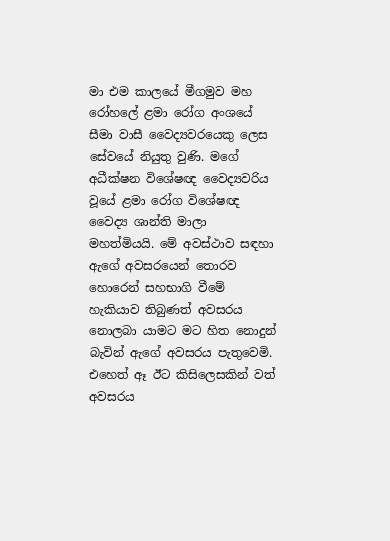මා එම කාලයේ මීගමුව මහ රෝහලේ ළමා රෝග අංශයේ සීමා වාසී වෛද්‍යවරයෙකු ලෙස සේවයේ නියුතු වුණි. මගේ අධීක්ෂන විශේෂඥ වෛද්‍යවරිය වූයේ ළමා රෝග විශේෂඥ වෛද්‍ය ශාන්ති මාලා මහත්මියයි. මේ අවස්ථාව සඳහා ඇගේ අවසරයෙන් තොරව හොරෙන් සහභාගි වීමේ හැකියාව තිබුණත් අවසරය නොලබා යාමට මට හිත නොදුන් බැවින් ඇගේ අවසරය පැතුවෙමි. එහෙත් ඈ ඊට කිසිලෙසකින් වත් අවසරය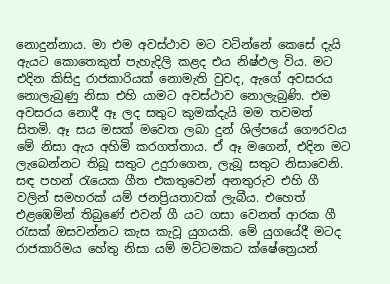නොදුන්නාය. මා එම අවස්ථාව මට වටින්නේ කෙසේ දැයි ඇයට කොතෙකුත් පැහැදිලි කළද එය නිෂ්ඵල විය. මට එදින කිසිදු රාජකාරියක් නොමැති වුවද, ඇගේ අවසරය නොලැබුණු නිසා එහි යාමට අවස්ථාව නොලැබුණි. එම අවසරය නොදී ඈ ලද සතුට කුමක්දැයි මම තවමත් සිතමි. ඈ සය මසක් මවෙත ලබා දුන් ශිල්පයේ ගෞරවය මේ නිසා ඇය අහිමි කරගත්තාය. ඒ ඈ මගෙන්, එදින මට ලැබෙන්නට තිබූ සතුට උදුරාගෙන, ලැබූ සතුට නිසාවෙනි.
සඳ පහන් රැයෙක ගීත එකතුවෙන් අනතුරුව එහි ගී වලින් සමහරක් යම් ජනප්‍රියතාවක් ලැබීය. එහෙත් එළඹෙමින් තිබුණේ එවන් ගී යට ගසා වෙනත් ආරක ගී රැසක් ඔසවන්නට කැස කැවූ යුගයකි. මේ යුගයේදී මටද රාජකාරිමය හේතු නිසා යම් මට්ටමකට ක්ෂේත්‍රෙයන්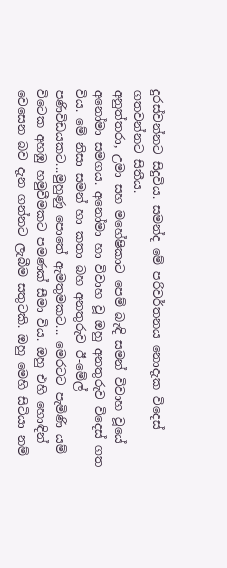දුරස්වන්නට සිදුවිය. සමන්ද මේ පරිවර්තනය නොදැක විදෙස් ගතවන්නට සිතීය.
අනුත්තරා, උමා සහ මහේෂිකාට පෙම් බැඳි සමන් විවාහ වූයේ අනෝමා සමගය. අනෝමා හා විවාහ වූ ඔහු අනතුරුව විදෙස් ගත විය. මේ නිසා සමන් හා කතා බහ අනතුරුව ඊ-මේල් පණිවිඩයකට...මුහුණු පොතේ ඇමතුමකට... මෙරටට පැමිණි යම් විටෙක අහඹු හමුවීමකට පමණක් සීමා විය. ඔහු එහි හොඳින් වෙසෙන බව දැන ගන්නට ලැබීම සතුටකි. ඔහු මෙහි සිටියා නම්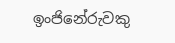ඉංජිනේරුවකු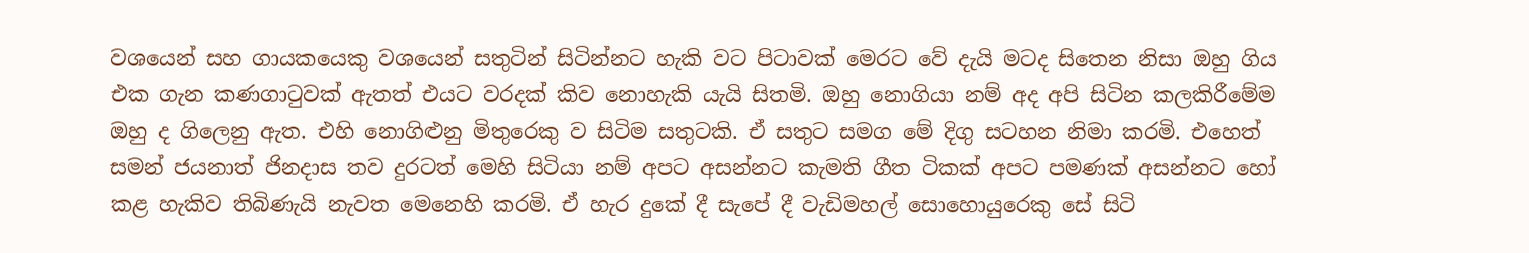වශයෙන් සහ ගායකයෙකු වශයෙන් සතුටින් සිටින්නට හැකි වට පිටාවක් මෙරට වේ දැයි මටද සිතෙන නිසා ඔහු ගිය එක ගැන කණගාටුවක් ඇතත් එයට වරදක් කිව නොහැකි යැයි සිතමි. ඔහු නොගියා නම් අද අපි සිටින කලකිරීමේම ඔහු ද ගිලෙනු ඇත. එහි නොගිළුනු මිතුරෙකු ව සිටිම සතුටකි. ඒ සතුට සමග මේ දිගු සටහන නිමා කරමි. එහෙත් සමන් ජයනාත් ජිනදාස තව දුරටත් මෙහි සිටියා නම් අපට අසන්නට කැමති ගීත ටිකක් අපට පමණක් අසන්නට හෝ කළ හැකිව තිබිණැයි නැවත මෙනෙහි කරමි. ඒ හැර දුකේ දී සැපේ දී වැඩිමහල් සොහොයුරෙකු සේ සිටි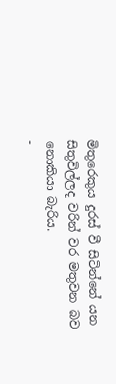මිතුරෙකුය දුරස් වී සිටින්නේ යන සිතුවිල්ලද වරින් වර මතුවන බව නොකියා බැරිය.
-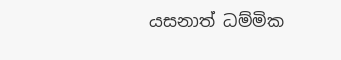යසනාත් ධම්මික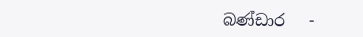බණ්ඩාර   -